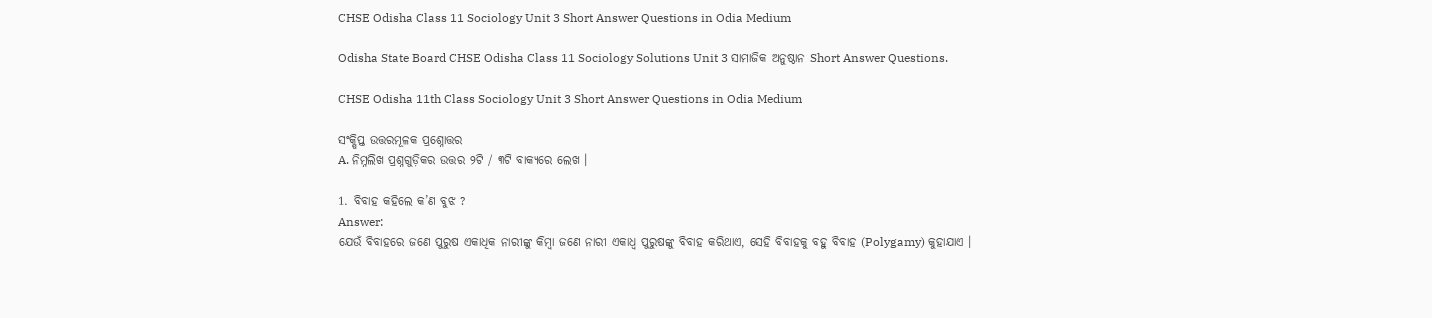CHSE Odisha Class 11 Sociology Unit 3 Short Answer Questions in Odia Medium

Odisha State Board CHSE Odisha Class 11 Sociology Solutions Unit 3 ସାମାଜିକ ଅନୁଷ୍ଠାନ Short Answer Questions.

CHSE Odisha 11th Class Sociology Unit 3 Short Answer Questions in Odia Medium

ସଂକ୍ଷିପ୍ତ ଉତ୍ତରମୂଳକ ପ୍ରଶ୍ନୋତ୍ତର
A. ନିମ୍ନଲିଖ ପ୍ରଶ୍ନଗୁଡ଼ିକର ଉତ୍ତର ୨ଟି / ୩ଟି ବାକ୍ୟରେ ଲେଖ ।

1. ବିବାହ କହିଲେ କ’ଣ ବୁଝ ?
Answer:
ଯେଉଁ ବିବାହରେ ଜଣେ ପୁରୁଷ ଏକାଧିକ ନାରୀଙ୍କୁ କିମ୍ବା ଜଣେ ନାରୀ ଏକାଧ୍ଵ ପୁରୁଷଙ୍କୁ ବିବାହ କରିଥାଏ, ସେହି ବିବାହକୁ ବହୁ ବିବାହ (Polygamy) କୁହାଯାଏ ।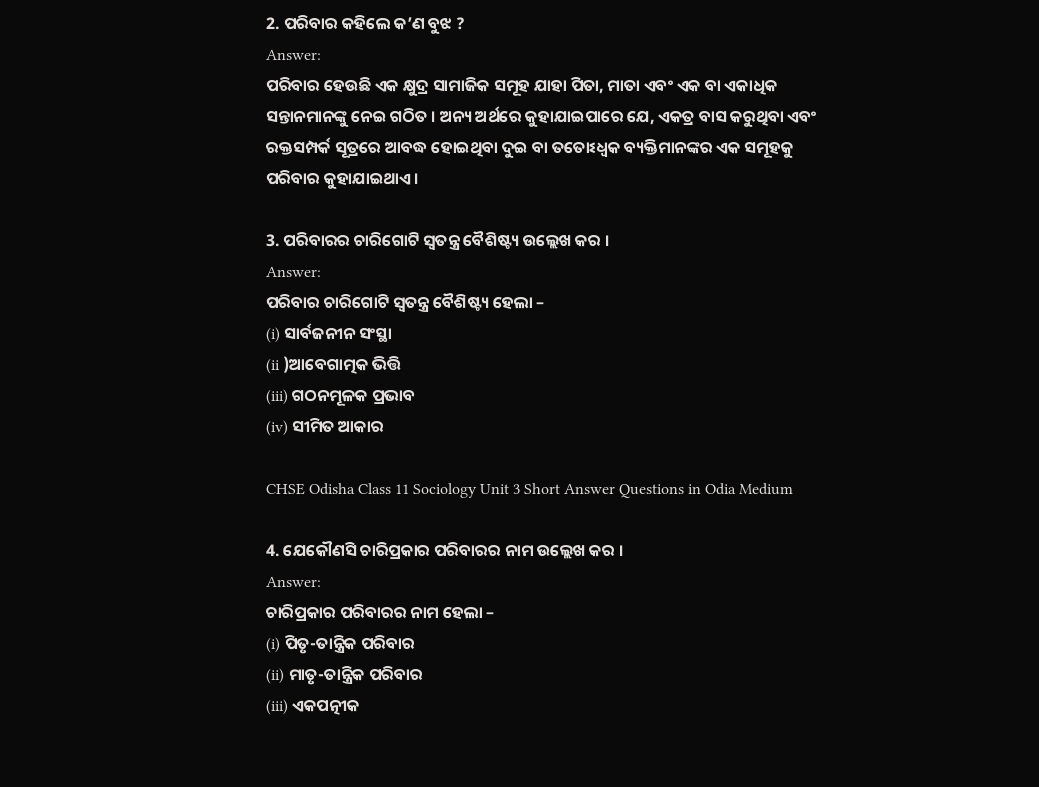2. ପରିବାର କହିଲେ କ’ଣ ବୁଝ ?
Answer:
ପରିବାର ହେଉଛି ଏକ କ୍ଷୁଦ୍ର ସାମାଜିକ ସମୂହ ଯାହା ପିତା, ମାତା ଏବଂ ଏକ ବା ଏକାଧିକ ସନ୍ତାନମାନଙ୍କୁ ନେଇ ଗଠିତ । ଅନ୍ୟ ଅର୍ଥରେ କୁହାଯାଇପାରେ ଯେ, ଏକତ୍ର ବାସ କରୁଥିବା ଏବଂ ରକ୍ତସମ୍ପର୍କ ସୂତ୍ରରେ ଆବଦ୍ଧ ହୋଇଥିବା ଦୁଇ ବା ତତୋଽଧ୍ଵକ ବ୍ୟକ୍ତିମାନଙ୍କର ଏକ ସମୂହକୁ ପରିବାର କୁହାଯାଇଥାଏ ।

3. ପରିବାରର ଚାରିଗୋଟି ସ୍ଵତନ୍ତ୍ର ବୈଶିଷ୍ଟ୍ୟ ଉଲ୍ଲେଖ କର ।
Answer:
ପରିବାର ଚାରିଗୋଟି ସ୍ୱତନ୍ତ୍ର ବୈଶିଷ୍ଟ୍ୟ ହେଲା –
(i) ସାର୍ବଜନୀନ ସଂସ୍ଥା
(ii )ଆବେଗାତ୍ମକ ଭିତ୍ତି
(iii) ଗଠନମୂଳକ ପ୍ରଭାବ
(iv) ସୀମିତ ଆକାର

CHSE Odisha Class 11 Sociology Unit 3 Short Answer Questions in Odia Medium

4. ଯେକୌଣସି ଚାରିପ୍ରକାର ପରିବାରର ନାମ ଉଲ୍ଲେଖ କର ।
Answer:
ଚାରିପ୍ରକାର ପରିବାରର ନାମ ହେଲା –
(i) ପିତୃ-ତାନ୍ତ୍ରିକ ପରିବାର
(ii) ମାତୃ-ତାନ୍ତ୍ରିକ ପରିବାର
(iii) ଏକପତ୍ନୀକ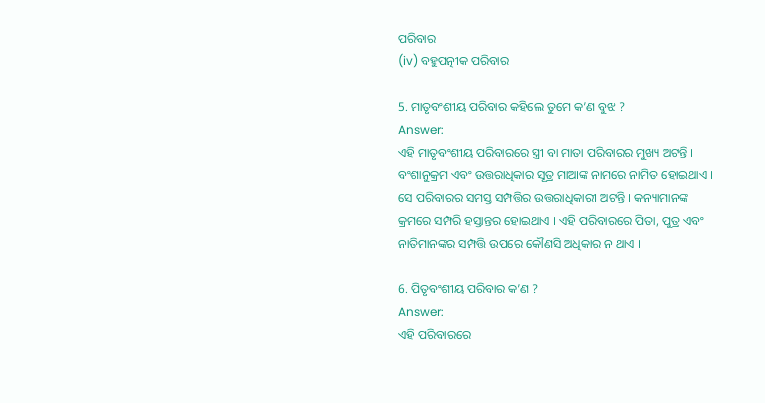ପରିବାର
(iv) ବହୁପତ୍ନୀକ ପରିବାର

5. ମାତୃବଂଶୀୟ ପରିବାର କହିଲେ ତୁମେ କ’ଣ ବୁଝ ?
Answer:
ଏହି ମାତୃବଂଶୀୟ ପରିବାରରେ ସ୍ତ୍ରୀ ବା ମାତା ପରିବାରର ମୁଖ୍ୟ ଅଟନ୍ତି । ବଂଶାନୁକ୍ରମ ଏବଂ ଉତ୍ତରାଧିକାର ସୂତ୍ର ମାଆଙ୍କ ନାମରେ ନାମିତ ହୋଇଥାଏ । ସେ ପରିବାରର ସମସ୍ତ ସମ୍ପତ୍ତିର ଉତ୍ତରାଧିକାରୀ ଅଟନ୍ତି । କନ୍ୟାମାନଙ୍କ କ୍ରମରେ ସମ୍ପରି ହସ୍ତାନ୍ତର ହୋଇଥାଏ । ଏହି ପରିବାରରେ ପିତା, ପୁତ୍ର ଏବଂ ନାତିମାନଙ୍କର ସମ୍ପତ୍ତି ଉପରେ କୌଣସି ଅଧିକାର ନ ଥାଏ ।

6. ପିତୃବଂଶୀୟ ପରିବାର କ’ଣ ?
Answer:
ଏହି ପରିବାରରେ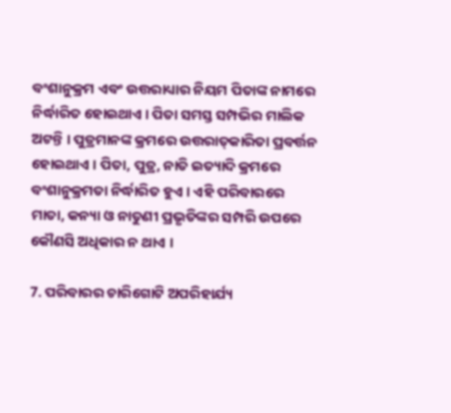ବଂଶାନୁକ୍ରମ ଏବଂ ଉତ୍ତରାଧ୍ୟାର ନିୟମ ପିତାଙ୍କ ନାମରେ ନିର୍ଦ୍ଧାରିତ ହୋଇଥାଏ । ପିତା ସମସ୍ତ ସମ୍ପଭିର ମାଲିକ ଅଟନ୍ତି । ପୁତ୍ରମାନଙ୍କ କ୍ରମରେ ଉତ୍ତରାତ୍‌କାରିତା ପ୍ରବର୍ତ୍ତନ ହୋଇଥାଏ । ପିତା, ପୁତ୍ର, ନାତି ଇତ୍ୟାଦି କ୍ରମରେ ବଂଶାନୁକ୍ରମତା ନିର୍ଦ୍ଧାରିତ ହୁଏ । ଏହି ପରିବାରରେ ମାତା, କନ୍ୟା ଓ ନାତୁଣୀ ପ୍ରଭୃତିଙ୍କର ସମ୍ପରି ଉପରେ କୌଣସି ଅଧିକାର ନ ଥାଏ ।

7. ପରିବାରର ଚାରିଗୋଟି ଅପରିହାର୍ଯ୍ୟ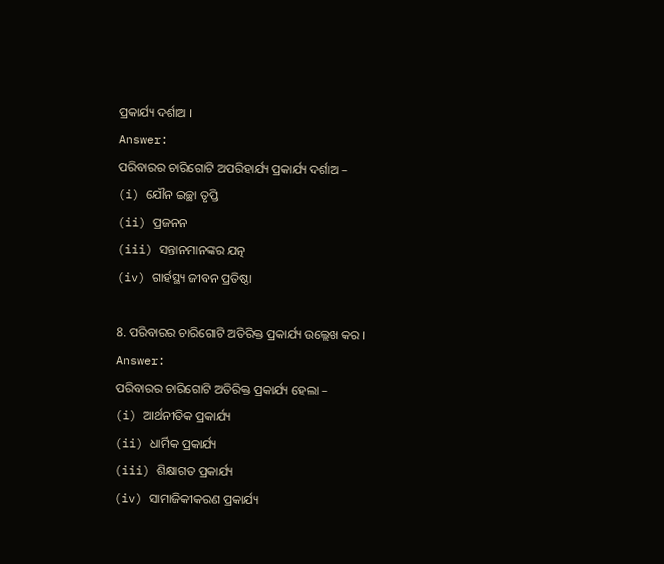ପ୍ରକାର୍ଯ୍ୟ ଦର୍ଶାଅ ।
Answer:
ପରିବାରର ଚାରିଗୋଟି ଅପରିହାର୍ଯ୍ୟ ପ୍ରକାର୍ଯ୍ୟ ଦର୍ଶାଅ –
(i) ଯୌନ ଇଚ୍ଛା ତୃପ୍ତି
(ii) ପ୍ରଜନନ
(iii) ସନ୍ତାନମାନଙ୍କର ଯତ୍ନ
(iv) ଗାର୍ହସ୍ଥ୍ୟ ଜୀବନ ପ୍ରତିଷ୍ଠା

8. ପରିବାରର ଚାରିଗୋଟି ଅତିରିକ୍ତ ପ୍ରକାର୍ଯ୍ୟ ଉଲ୍ଲେଖ କର ।
Answer:
ପରିବାରର ଚାରିଗୋଟି ଅତିରିକ୍ତ ପ୍ରକାର୍ଯ୍ୟ ହେଲା –
(i) ଆର୍ଥନୀତିକ ପ୍ରକାର୍ଯ୍ୟ
(ii) ଧାର୍ମିକ ପ୍ରକାର୍ଯ୍ୟ
(iii) ଶିକ୍ଷାଗତ ପ୍ରକାର୍ଯ୍ୟ
(iv) ସାମାଜିକୀକରଣ ପ୍ରକାର୍ଯ୍ୟ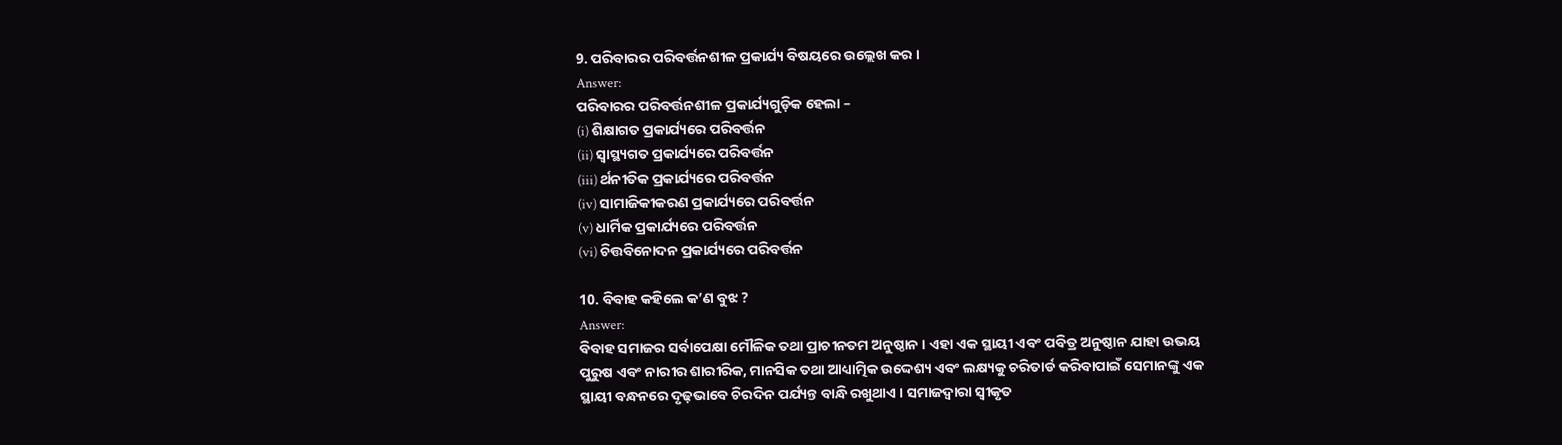9. ପରିବାରର ପରିବର୍ତ୍ତନଶୀଳ ପ୍ରକାର୍ଯ୍ୟ ବିଷୟରେ ଉଲ୍ଲେଖ କର ।
Answer:
ପରିବାରର ପରିବର୍ତ୍ତନଶୀଳ ପ୍ରକାର୍ଯ୍ୟଗୁଡ଼ିକ ହେଲା –
(i) ଶିକ୍ଷାଗତ ପ୍ରକାର୍ଯ୍ୟରେ ପରିବର୍ତ୍ତନ
(ii) ସ୍ଵାସ୍ଥ୍ୟଗତ ପ୍ରକାର୍ଯ୍ୟରେ ପରିବର୍ତ୍ତନ
(iii) ର୍ଥନୀତିକ ପ୍ରକାର୍ଯ୍ୟରେ ପରିବର୍ତ୍ତନ
(iv) ସାମାଜିକୀକରଣ ପ୍ରକାର୍ଯ୍ୟରେ ପରିବର୍ତ୍ତନ
(v) ଧାର୍ମିକ ପ୍ରକାର୍ଯ୍ୟରେ ପରିବର୍ତ୍ତନ
(vi) ଚିତ୍ତବିନୋଦନ ପ୍ରକାର୍ଯ୍ୟରେ ପରିବର୍ତ୍ତନ

10. ବିବାହ କହିଲେ କ’ଣ ବୁଝ ?
Answer:
ବିବାହ ସମାଜର ସର୍ବାପେକ୍ଷା ମୌଳିକ ତଥା ପ୍ରାଚୀନତମ ଅନୁଷ୍ଠାନ । ଏହା ଏକ ସ୍ଥାୟୀ ଏବଂ ପବିତ୍ର ଅନୁଷ୍ଠାନ ଯାହା ଉଭୟ ପୁରୁଷ ଏବଂ ନାରୀର ଶାରୀରିକ, ମାନସିକ ତଥା ଆଧ୍ୟାତ୍ମିକ ଉଦ୍ଦେଶ୍ୟ ଏବଂ ଲକ୍ଷ୍ୟକୁ ଚରିତାର୍ଡ କରିବାପାଇଁ ସେମାନଙ୍କୁ ଏକ ସ୍ଥାୟୀ ବନ୍ଧନରେ ଦୃଢ଼ଭାବେ ଚିରଦିନ ପର୍ଯ୍ୟନ୍ତ ବାନ୍ଧି ରଖୁଥାଏ । ସମାଜଦ୍ଵାରା ସ୍ଵୀକୃତ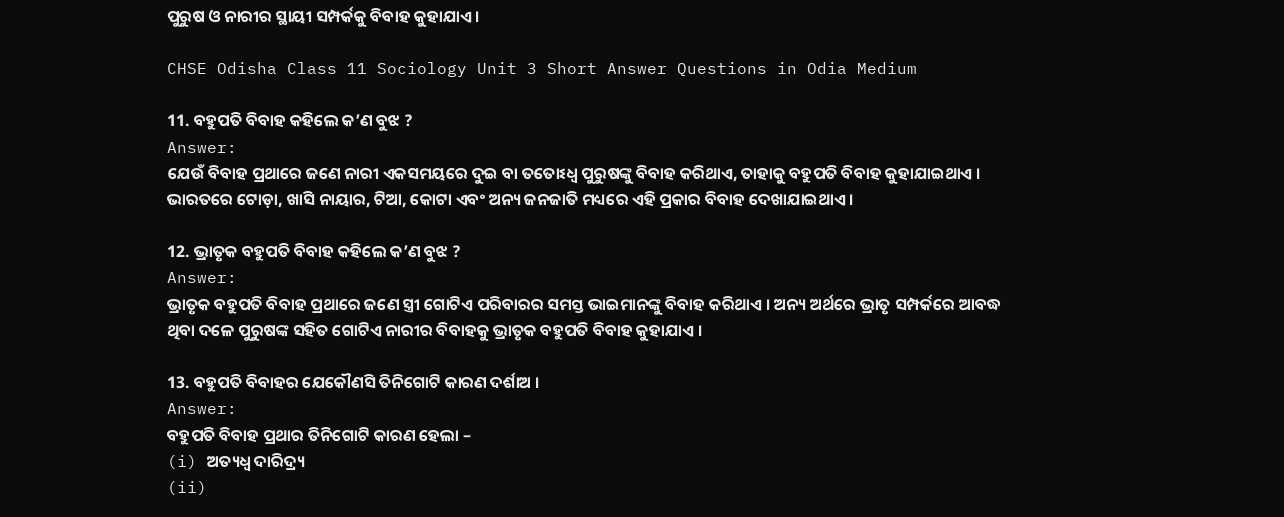ପୁରୁଷ ଓ ନାରୀର ସ୍ଥାୟୀ ସମ୍ପର୍କକୁ ବିବାହ କୁହାଯାଏ ।

CHSE Odisha Class 11 Sociology Unit 3 Short Answer Questions in Odia Medium

11. ବହୁପତି ବିବାହ କହିଲେ କ’ଣ ବୁଝ ?
Answer:
ଯେଉଁ ବିବାହ ପ୍ରଥାରେ ଜଣେ ନାରୀ ଏକସମୟରେ ଦୁଇ ବା ତତୋଽଧ୍ଵ ପୁରୁଷଙ୍କୁ ବିବାହ କରିଥାଏ, ତାହାକୁ ବହୁପତି ବିବାହ କୁହାଯାଇଥାଏ । ଭାରତରେ ଟୋଡ଼ା, ଖାସି ନାୟାର, ଟିଆ, କୋଟା ଏବଂ ଅନ୍ୟ ଜନଜାତି ମଧ୍ୟରେ ଏହି ପ୍ରକାର ବିବାହ ଦେଖାଯାଇଥାଏ ।

12. ଭ୍ରାତୃକ ବହୁପତି ବିବାହ କହିଲେ କ’ଣ ବୁଝ ?
Answer:
ଭ୍ରାତୃକ ବହୁପତି ବିବାହ ପ୍ରଥାରେ ଜଣେ ସ୍ତ୍ରୀ ଗୋଟିଏ ପରିବାରର ସମସ୍ତ ଭାଇମାନଙ୍କୁ ବିବାହ କରିଥାଏ । ଅନ୍ୟ ଅର୍ଥରେ ଭ୍ରାତୃ ସମ୍ପର୍କରେ ଆବଦ୍ଧ ଥିବା ଦଳେ ପୁରୁଷଙ୍କ ସହିତ ଗୋଟିଏ ନାରୀର ବିବାହକୁ ଭ୍ରାତୃକ ବହୁପତି ବିବାହ କୁହାଯାଏ ।

13. ବହୁପତି ବିବାହର ଯେକୌଣସି ତିନିଗୋଟି କାରଣ ଦର୍ଶାଅ ।
Answer:
ବହୁପତି ବିବାହ ପ୍ରଥାର ତିନିଗୋଟି କାରଣ ହେଲା –
(i) ଅତ୍ୟଧ୍ବ ଦାରିଦ୍ର୍ୟ
(ii)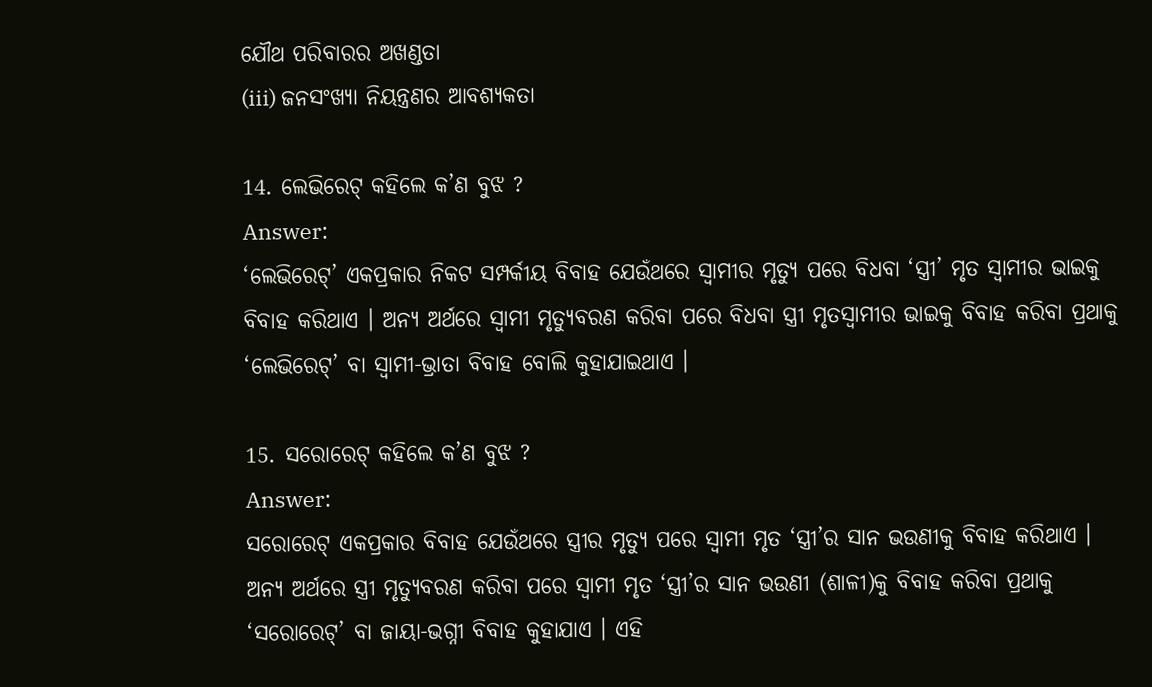ଯୌଥ ପରିବାରର ଅଖଣ୍ଡତା
(iii) ଜନସଂଖ୍ୟା ନିୟନ୍ତ୍ରଣର ଆବଶ୍ୟକତା

14. ଲେଭିରେଟ୍ କହିଲେ କ’ଣ ବୁଝ ?
Answer:
‘ଲେଭିରେଟ୍’ ଏକପ୍ରକାର ନିକଟ ସମ୍ପର୍କୀୟ ବିବାହ ଯେଉଁଥରେ ସ୍ବାମୀର ମୃତ୍ୟୁ ପରେ ବିଧବା ‘ସ୍ତ୍ରୀ’ ମୃତ ସ୍ଵାମୀର ଭାଇକୁ ବିବାହ କରିଥାଏ । ଅନ୍ୟ ଅର୍ଥରେ ସ୍ବାମୀ ମୃତ୍ୟୁବରଣ କରିବା ପରେ ବିଧବା ସ୍ତ୍ରୀ ମୃତସ୍ବାମୀର ଭାଇକୁ ବିବାହ କରିବା ପ୍ରଥାକୁ ‘ଲେଭିରେଟ୍’ ବା ସ୍ଵାମୀ-ଭ୍ରାତା ବିବାହ ବୋଲି କୁହାଯାଇଥାଏ ।

15. ସରୋରେଟ୍ କହିଲେ କ’ଣ ବୁଝ ?
Answer:
ସରୋରେଟ୍ ଏକପ୍ରକାର ବିବାହ ଯେଉଁଥରେ ସ୍ତ୍ରୀର ମୃତ୍ୟୁ ପରେ ସ୍ବାମୀ ମୃତ ‘ସ୍ତ୍ରୀ’ର ସାନ ଭଉଣୀକୁ ବିବାହ କରିଥାଏ । ଅନ୍ୟ ଅର୍ଥରେ ସ୍ତ୍ରୀ ମୃତ୍ୟୁବରଣ କରିବା ପରେ ସ୍ବାମୀ ମୃତ ‘ସ୍ତ୍ରୀ’ର ସାନ ଭଉଣୀ (ଶାଳୀ)କୁ ବିବାହ କରିବା ପ୍ରଥାକୁ ‘ସରୋରେଟ୍’ ବା ଜାୟା-ଭଗ୍ନୀ ବିବାହ କୁହାଯାଏ । ଏହି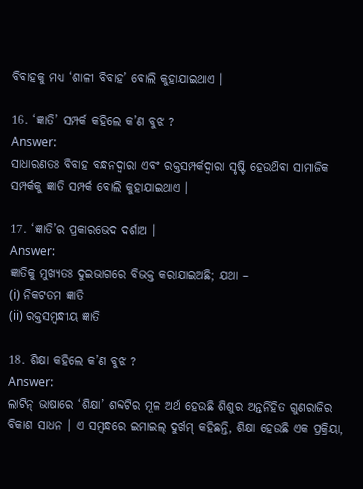ବିବାହକୁ ମଧ୍ଯ ‘ଶାଳୀ ବିବାହ’ ବୋଲି କୁହାଯାଇଥାଏ ।

16. ‘ଜ୍ଞାତି’ ସମ୍ପର୍କ କହିଲେ କ’ଣ ବୁଝ ?
Answer:
ସାଧାରଣତଃ ବିବାହ ବନ୍ଧନଦ୍ୱାରା ଏବଂ ରକ୍ତସମ୍ପର୍କଦ୍ୱାରା ସୃଷ୍ଟି ହେଉଥ‌ିବା ସାମାଜିକ ସମ୍ପର୍କକୁ ଜ୍ଞାତି ସମ୍ପର୍କ ବୋଲି କୁହାଯାଇଥାଏ ।

17. ‘ଜ୍ଞାତି’ର ପ୍ରକାରଭେଦ ଦର୍ଶାଅ ।
Answer:
ଜ୍ଞାତିକୁ ମୁଖ୍ୟତଃ ଦୁଇଭାଗରେ ବିଭକ୍ତ କରାଯାଇଅଛି; ଯଥା –
(i) ନିକଟତମ ଜ୍ଞାତି
(ii) ରକ୍ତସମ୍ବନ୍ଧୀୟ ଜ୍ଞାତି

18. ଶିକ୍ଷା କହିଲେ କ’ଣ ବୁଝ ?
Answer:
ଲାଟିନ୍ ଭାଷାରେ ‘ଶିକ୍ଷା’ ଶବ୍ଦଟିର ମୂଳ ଅର୍ଥ ହେଉଛି ଶିଶୁର ଅନ୍ତର୍ନିହିତ ଗୁଣରାଜିର ବିକାଶ ସାଧନ । ଏ ସମ୍ବନ୍ଧରେ ଇମାଇଲ୍ ଦୁର୍ଖମ୍ କହିଛନ୍ତି, ଶିକ୍ଷା ହେଉଛି ଏକ ପ୍ରକ୍ରିୟା,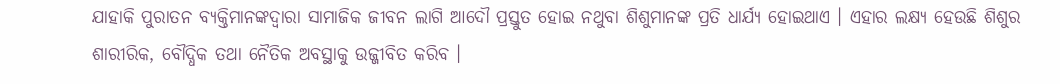ଯାହାକି ପୁରାତନ ବ୍ୟକ୍ତିମାନଙ୍କଦ୍ୱାରା ସାମାଜିକ ଜୀବନ ଲାଗି ଆଦୌ ପ୍ରସ୍ତୁତ ହୋଇ ନଥୁବା ଶିଶୁମାନଙ୍କ ପ୍ରତି ଧାର୍ଯ୍ୟ ହୋଇଥାଏ । ଏହାର ଲକ୍ଷ୍ୟ ହେଉଛି ଶିଶୁର ଶାରୀରିକ, ବୌଦ୍ଧିକ ତଥା ନୈତିକ ଅବସ୍ଥାକୁ ଉଜ୍ଜୀବିତ କରିବ ।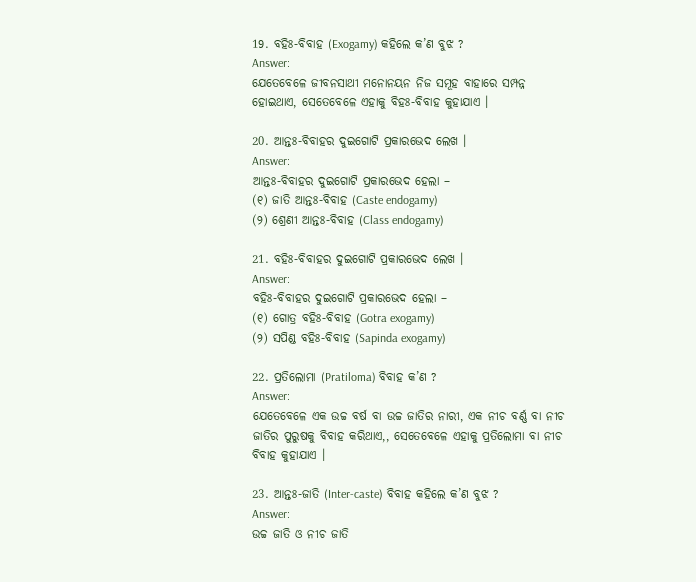19. ବହିଃ-ବିବାହ (Exogamy) କହିଲେ କ’ଣ ବୁଝ ?
Answer:
ଯେତେବେଳେ ଜୀବନସାଥୀ ମନୋନୟନ ନିଜ ସମୂହ ବାହାରେ ସମ୍ପନ୍ନ ହୋଇଥାଏ, ସେତେବେଳେ ଏହାକୁ ବିହଃ-ବିବାହ କୁହାଯାଏ ।

20. ଆନ୍ତଃ-ବିବାହର ଦୁଇଗୋଟି ପ୍ରକାରଭେଦ ଲେଖ ।
Answer:
ଆନ୍ତଃ-ବିବାହର ଦୁଇଗୋଟି ପ୍ରକାରଭେଦ ହେଲା –
(୧) ଜାତି ଆନ୍ତଃ-ବିବାହ (Caste endogamy)
(୨) ଶ୍ରେଣୀ ଆନ୍ତଃ-ବିବାହ (Class endogamy)

21. ବହିଃ-ବିବାହର ଦୁଇଗୋଟି ପ୍ରକାରଭେଦ ଲେଖ ।
Answer:
ବହିଃ-ବିବାହର ଦୁଇଗୋଟି ପ୍ରକାରଭେଦ ହେଲା –
(୧) ଗୋତ୍ର ବହିଃ-ବିବାହ (Gotra exogamy)
(୨) ସପିଣ୍ଡ ବହିଃ-ବିବାହ (Sapinda exogamy)

22. ପ୍ରତିଲୋମା (Pratiloma) ବିବାହ କ’ଣ ?
Answer:
ଯେତେବେଳେ ଏକ ଉଚ୍ଚ ବର୍ଷ ବା ଉଚ୍ଚ ଜାତିର ନାରୀ, ଏକ ନୀଚ ବର୍ଣ୍ଣ ବା ନୀଚ ଜାତିର ପୁରୁଷକୁ ବିବାହ କରିଥାଏ,, ସେତେବେଳେ ଏହାକୁ ପ୍ରତିଲୋମା ବା ନୀଚ ବିବାହ କୁହାଯାଏ ।

23. ଆନ୍ତଃ-ଜାତି (Inter-caste) ବିବାହ କହିଲେ କ’ଣ ବୁଝ ?
Answer:
ଉଚ୍ଚ ଜାତି ଓ ନୀଚ ଜାତି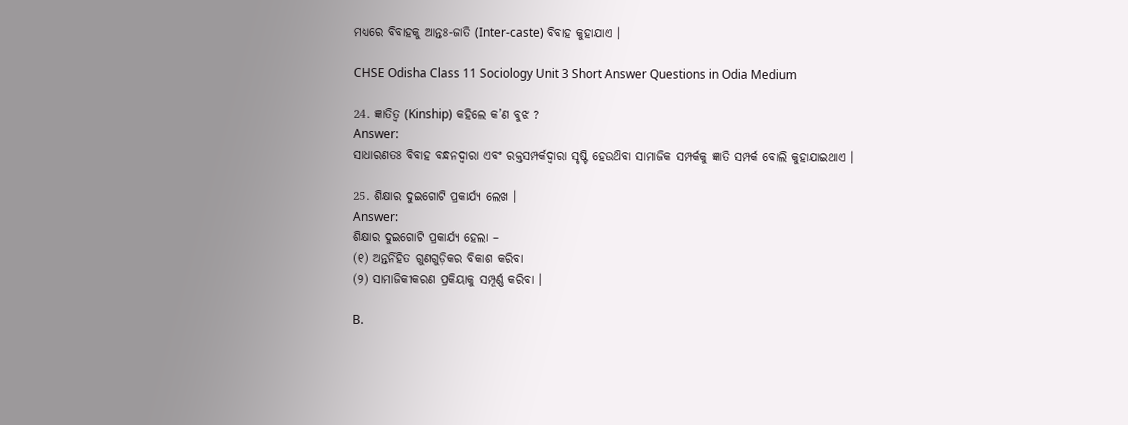ମଧ୍ୟରେ ବିବାହକୁ ଆନ୍ତଃ-ଜାତି (Inter-caste) ବିବାହ କୁହାଯାଏ ।

CHSE Odisha Class 11 Sociology Unit 3 Short Answer Questions in Odia Medium

24. ଜ୍ଞାତିତ୍ଵ (Kinship) କହିଲେ କ’ଣ ବୁଝ ?
Answer:
ସାଧାରଣତଃ ବିବାହ ବନ୍ଧନଦ୍ୱାରା ଏବଂ ରକ୍ତସମ୍ପର୍କଦ୍ୱାରା ସୃଷ୍ଟି ହେଉଥ‌ିବା ସାମାଜିକ ସମ୍ପର୍କକୁ ଜ୍ଞାତି ସମ୍ପର୍କ ବୋଲି କୁହାଯାଇଥାଏ ।

25. ଶିକ୍ଷାର ଦୁଇଗୋଟି ପ୍ରକାର୍ଯ୍ୟ ଲେଖ ।
Answer:
ଶିକ୍ଷାର ଦୁଇଗୋଟି ପ୍ରକାର୍ଯ୍ୟ ହେଲା –
(୧) ଅନ୍ତର୍ନିହିତ ଗୁଣଗୁଡ଼ିକର ବିକାଶ କରିବା
(୨) ସାମାଜିକୀକରଣ ପ୍ରକିୟାକୁ ସମ୍ପୂର୍ଣ୍ଣ କରିବା ।

B.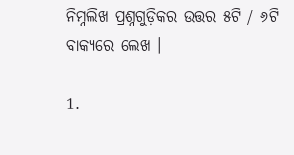ନିମ୍ନଲିଖ ପ୍ରଶ୍ନଗୁଡ଼ିକର ଉତ୍ତର ୫ଟି / ୬ଟି ବାକ୍ୟରେ ଲେଖ ।

1.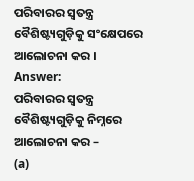ପରିବାରର ସ୍ୱତନ୍ତ୍ର ବୈଶିଷ୍ଟ୍ୟଗୁଡ଼ିକୁ ସଂକ୍ଷେପରେ ଆଲୋଚନା କର ।
Answer:
ପରିବାରର ସ୍ୱତନ୍ତ୍ର ବୈଶିଷ୍ଟ୍ୟଗୁଡ଼ିକୁ ନିମ୍ନରେ ଆଲୋଚନା କର –
(a)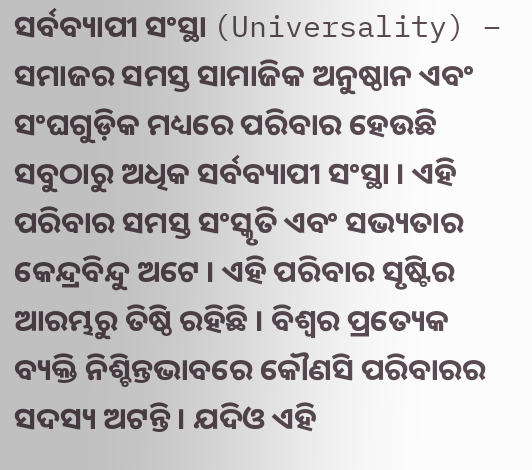ସର୍ବବ୍ୟାପୀ ସଂସ୍ଥା (Universality) – ସମାଜର ସମସ୍ତ ସାମାଜିକ ଅନୁଷ୍ଠାନ ଏବଂ ସଂଘଗୁଡ଼ିକ ମଧ୍ୟରେ ପରିବାର ହେଉଛି ସବୁଠାରୁ ଅଧିକ ସର୍ବବ୍ୟାପୀ ସଂସ୍ଥା । ଏହି ପରିବାର ସମସ୍ତ ସଂସ୍କୃତି ଏବଂ ସଭ୍ୟତାର କେନ୍ଦ୍ରବିନ୍ଦୁ ଅଟେ । ଏହି ପରିବାର ସୃଷ୍ଟିର ଆରମ୍ଭରୁ ତିଷ୍ଠି ରହିଛି । ବିଶ୍ବର ପ୍ରତ୍ୟେକ ବ୍ୟକ୍ତି ନିଶ୍ଚିନ୍ତଭାବରେ କୌଣସି ପରିବାରର ସଦସ୍ୟ ଅଟନ୍ତି । ଯଦିଓ ଏହି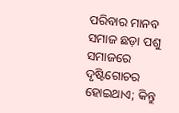ପରିବାର ମାନବ ସମାଜ ଛଡ଼ା ପଶୁ ସମାଜରେ ଦୃଷ୍ଟିଗୋଚର ହୋଇଥାଏ; କିନ୍ତୁ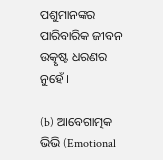ପଶୁମାନଙ୍କର ପାରିବାରିକ ଜୀବନ ଉତ୍କୃଷ୍ଟ ଧରଣର ନୁହେଁ ।

(b) ଆବେଗାତ୍ମକ ଭିଭି (Emotional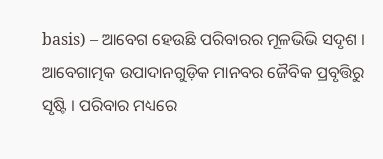basis) – ଆବେଗ ହେଉଛି ପରିବାରର ମୂଳଭିଭି ସଦୃଶ । ଆବେଗାତ୍ମକ ଉପାଦାନଗୁଡ଼ିକ ମାନବର ଜୈବିକ ପ୍ରବୃତ୍ତିରୁ ସୃଷ୍ଟି । ପରିବାର ମଧ୍ୟରେ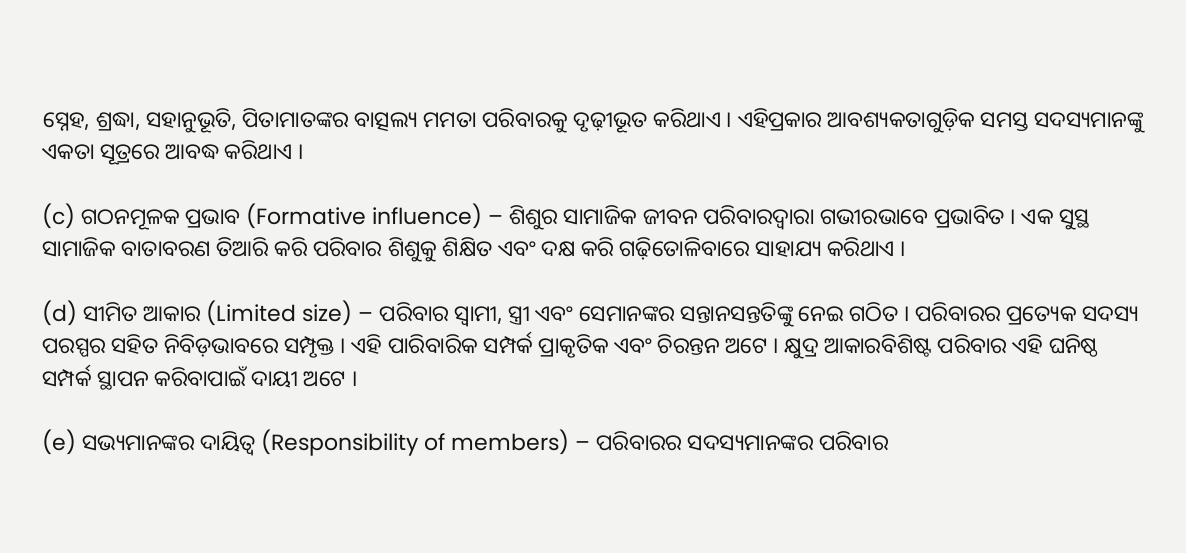ସ୍ନେହ, ଶ୍ରଦ୍ଧା, ସହାନୁଭୂତି, ପିତାମାତଙ୍କର ବାତ୍ସଲ୍ୟ ମମତା ପରିବାରକୁ ଦୃଢ଼ୀଭୂତ କରିଥାଏ । ଏହିପ୍ରକାର ଆବଶ୍ୟକତାଗୁଡ଼ିକ ସମସ୍ତ ସଦସ୍ୟମାନଙ୍କୁ ଏକତା ସୂତ୍ରରେ ଆବଦ୍ଧ କରିଥାଏ ।

(c) ଗଠନମୂଳକ ପ୍ରଭାବ (Formative influence) – ଶିଶୁର ସାମାଜିକ ଜୀବନ ପରିବାରଦ୍ବାରା ଗଭୀରଭାବେ ପ୍ରଭାବିତ । ଏକ ସୁସ୍ଥ ସାମାଜିକ ବାତାବରଣ ତିଆରି କରି ପରିବାର ଶିଶୁକୁ ଶିକ୍ଷିତ ଏବଂ ଦକ୍ଷ କରି ଗଢ଼ିତୋଳିବାରେ ସାହାଯ୍ୟ କରିଥାଏ ।

(d) ସୀମିତ ଆକାର (Limited size) – ପରିବାର ସ୍ୱାମୀ, ସ୍ତ୍ରୀ ଏବଂ ସେମାନଙ୍କର ସନ୍ତାନସନ୍ତତିଙ୍କୁ ନେଇ ଗଠିତ । ପରିବାରର ପ୍ରତ୍ୟେକ ସଦସ୍ୟ ପରସ୍ପର ସହିତ ନିବିଡ଼ଭାବରେ ସମ୍ପୃକ୍ତ । ଏହି ପାରିବାରିକ ସମ୍ପର୍କ ପ୍ରାକୃତିକ ଏବଂ ଚିରନ୍ତନ ଅଟେ । କ୍ଷୁଦ୍ର ଆକାରବିଶିଷ୍ଟ ପରିବାର ଏହି ଘନିଷ୍ଠ ସମ୍ପର୍କ ସ୍ଥାପନ କରିବାପାଇଁ ଦାୟୀ ଅଟେ ।

(e) ସଭ୍ୟମାନଙ୍କର ଦାୟିତ୍ଵ (Responsibility of members) – ପରିବାରର ସଦସ୍ୟମାନଙ୍କର ପରିବାର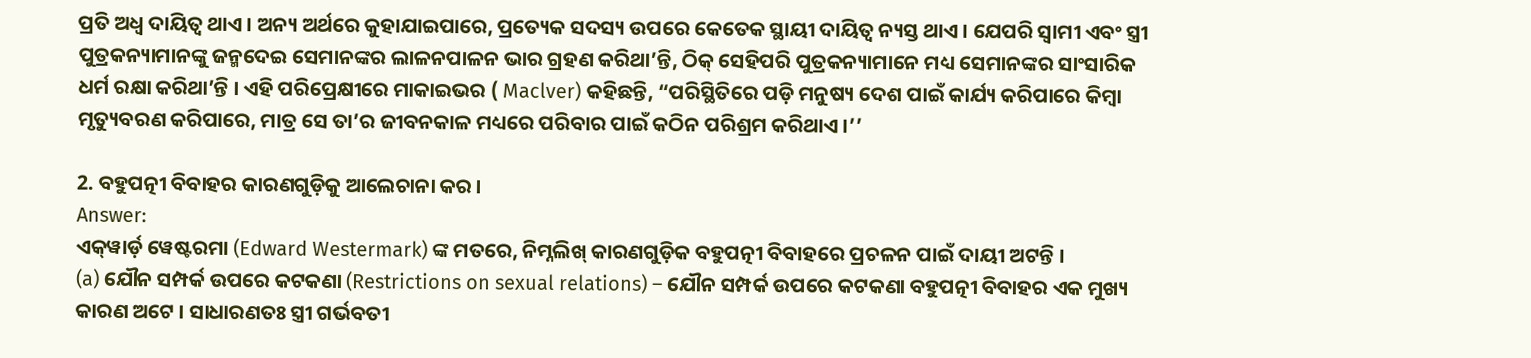ପ୍ରତି ଅଧ୍ଵ ଦାୟିତ୍ଵ ଥାଏ । ଅନ୍ୟ ଅର୍ଥରେ କୁହାଯାଇପାରେ, ପ୍ରତ୍ୟେକ ସଦସ୍ୟ ଉପରେ କେତେକ ସ୍ଥାୟୀ ଦାୟିତ୍ଵ ନ୍ୟସ୍ତ ଥାଏ । ଯେପରି ସ୍ବାମୀ ଏବଂ ସ୍ତ୍ରୀ ପୁତ୍ରକନ୍ୟାମାନଙ୍କୁ ଜନ୍ମଦେଇ ସେମାନଙ୍କର ଲାଳନପାଳନ ଭାର ଗ୍ରହଣ କରିଥା’ନ୍ତି, ଠିକ୍ ସେହିପରି ପୁତ୍ରକନ୍ୟାମାନେ ମଧ୍ୟ ସେମାନଙ୍କର ସାଂସାରିକ ଧର୍ମ ରକ୍ଷା କରିଥା’ନ୍ତି । ଏହି ପରିପ୍ରେକ୍ଷୀରେ ମାକାଇଭର ( Maclver) କହିଛନ୍ତି, “ପରିସ୍ଥିତିରେ ପଡ଼ି ମନୁଷ୍ୟ ଦେଶ ପାଇଁ କାର୍ଯ୍ୟ କରିପାରେ କିମ୍ବା ମୃତ୍ୟୁବରଣ କରିପାରେ, ମାତ୍ର ସେ ତା’ର ଜୀବନକାଳ ମଧ୍ୟରେ ପରିବାର ପାଇଁ କଠିନ ପରିଶ୍ରମ କରିଥାଏ ।’’

2. ବହୁପତ୍ନୀ ବିବାହର କାରଣଗୁଡ଼ିକୁ ଆଲେଚାନା କର ।
Answer:
ଏକ୍‌ୱାର୍ଡ଼ ୱେଷ୍ଟରମା (Edward Westermark) ଙ୍କ ମତରେ, ନିମ୍ନଲିଖ୍ କାରଣଗୁଡ଼ିକ ବହୁପତ୍ନୀ ବିବାହରେ ପ୍ରଚଳନ ପାଇଁ ଦାୟୀ ଅଟନ୍ତି ।
(a) ଯୌନ ସମ୍ପର୍କ ଉପରେ କଟକଣା (Restrictions on sexual relations) – ଯୌନ ସମ୍ପର୍କ ଉପରେ କଟକଣା ବହୁପତ୍ନୀ ବିବାହର ଏକ ମୁଖ୍ୟ କାରଣ ଅଟେ । ସାଧାରଣତଃ ସ୍ତ୍ରୀ ଗର୍ଭବତୀ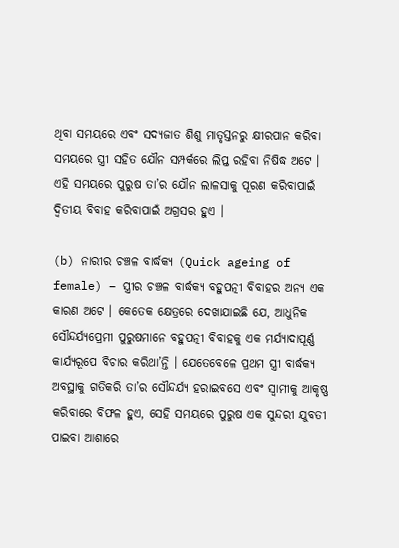ଥିବା ସମୟରେ ଏବଂ ସଦ୍ୟଜାତ ଶିଶୁ ମାତୃସ୍ତନରୁ କ୍ଷୀରପାନ କରିବା ସମୟରେ ସ୍ତ୍ରୀ ସହିତ ଯୌନ ସମ୍ପର୍କରେ ଲିପ୍ତ ରହିବା ନିଷିଦ୍ଧ ଅଟେ । ଏହି ସମୟରେ ପୁରୁଷ ତା’ର ଯୌନ ଲାଳସାକୁ ପୂରଣ କରିବାପାଇଁ ଦ୍ୱିତୀୟ ବିବାହ କରିବାପାଇଁ ଅଗ୍ରସର ହୁଏ ।

(b) ନାରୀର ଚଞ୍ଚଳ ବାର୍ଦ୍ଧକ୍ୟ (Quick ageing of female) – ସ୍ତ୍ରୀର ଚଞ୍ଚଳ ବାର୍ଦ୍ଧକ୍ୟ ବହୁପତ୍ନୀ ବିବାହର ଅନ୍ୟ ଏକ କାରଣ ଅଟେ । କେତେକ କ୍ଷେତ୍ରରେ ଦେଖାଯାଇଛି ଯେ, ଆଧୁନିକ ସୌନ୍ଦର୍ଯ୍ୟପ୍ରେମୀ ପୁରୁଷମାନେ ବହୁପତ୍ନୀ ବିବାହକୁ ଏକ ମର୍ଯ୍ୟାଦାପୂର୍ଣ୍ଣ କାର୍ଯ୍ୟରୂପେ ବିଚାର କରିଥା’ନ୍ତି । ଯେତେବେଳେ ପ୍ରଥମ ସ୍ତ୍ରୀ ବାର୍ଦ୍ଧକ୍ୟ ଅବସ୍ଥାକୁ ଗତିକରି ତା’ର ସୌନ୍ଦର୍ଯ୍ୟ ହରାଇବସେ ଏବଂ ସ୍ୱାମୀକୁ ଆକୃଷ୍ଣ କରିବାରେ ବିଫଳ ହୁଏ, ସେହି ସମୟରେ ପୁରୁଷ ଏକ ସୁନ୍ଦରୀ ଯୁବତୀ ପାଇବା ଆଶାରେ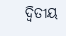ଦ୍ବିତୀୟ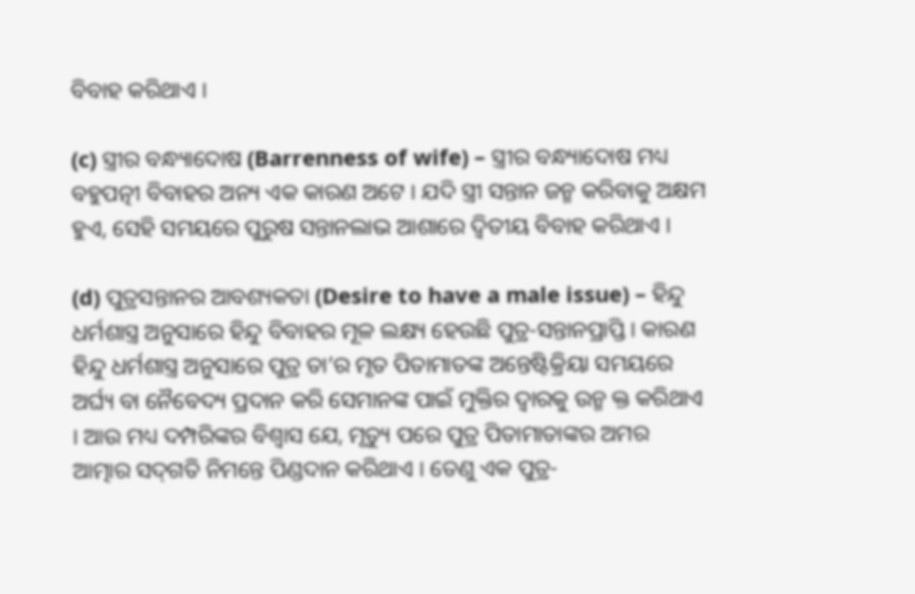ବିବାହ କରିଥାଏ ।

(c) ସ୍ତ୍ରୀର ବନ୍ଧ୍ୟାଦୋଷ (Barrenness of wife) – ସ୍ତ୍ରୀର ବନ୍ଧ୍ୟାଦୋଷ ମଧ୍ୟ ବହୁପତ୍ନୀ ବିବାହର ଅନ୍ୟ ଏକ କାରଣ ଅଟେ । ଯଦି ସ୍ତ୍ରୀ ସନ୍ତାନ ଜନ୍ମ କରିବାକୁ ଅକ୍ଷମ ହୁଏ, ସେହି ସମୟରେ ପୁରୁଷ ସନ୍ତାନଲାଭ ଆଶାରେ ଦ୍ୱିତୀୟ ବିବାହ କରିଥାଏ ।

(d) ପୁତ୍ରସନ୍ତାନର ଆବଶ୍ୟକତା (Desire to have a male issue) – ହିନ୍ଦୁ ଧର୍ମଶାସ୍ତ୍ର ଅନୁସାରେ ହିନ୍ଦୁ ବିବାହର ମୂଳ ଲକ୍ଷ୍ୟ ହେଉଛି ପୁତ୍ର-ସନ୍ତାନପ୍ରାପ୍ତି । କାରଣ ହିନ୍ଦୁ ଧର୍ମଶାସ୍ତ୍ର ଅନୁସାରେ ପୁତ୍ର ତା’ର ମୃତ ପିତାମାତଙ୍କ ଅନ୍ତେଷ୍ଟିକ୍ରିୟା ସମୟରେ ଅର୍ଘ୍ୟ ବା ନୈବେଦ୍ୟ ପ୍ରଦାନ କରି ସେମାନଙ୍କ ପାଇଁ ମୁକ୍ତିର ଦ୍ଵାରକୁ ଉନ୍ମ କ୍ତ କରିଥାଏ । ଆଉ ମଧ୍ୟ ଦମ୍ପରିଙ୍କର ବିଶ୍ଵାସ ଯେ, ମୃତ୍ୟୁ ପରେ ପୁତ୍ର ପିତାମାତାଙ୍କର ଅମର ଆତ୍ମାର ସଦ୍‌ଗତି ନିମନ୍ତେ ପିଣ୍ଡଦାନ କରିଥାଏ । ତେଣୁ ଏକ ପୁତ୍ର-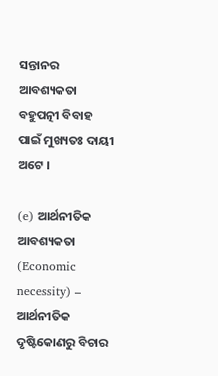ସନ୍ତାନର ଆବଶ୍ୟକତା ବହୁପତ୍ନୀ ବିବାହ ପାଇଁ ମୁଖ୍ୟତଃ ଦାୟୀ ଅଟେ ।

(e) ଆର୍ଥନୀତିକ ଆବଶ୍ୟକତା (Economic necessity) – ଆର୍ଥନୀତିକ ଦୃଷ୍ଟିକୋଣରୁ ବିଚାର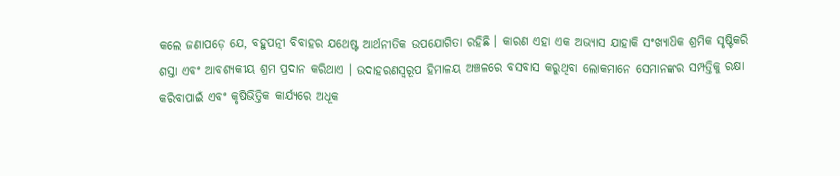କଲେ ଜଣାପଡ଼େ ଯେ, ବହୁପତ୍ନୀ ବିବାହର ଯଥେଷ୍ଟ ଆର୍ଥନୀତିକ ଉପଯୋଗିତା ରହିଛି । କାରଣ ଏହା ଏକ ଅଭ୍ୟାସ ଯାହାକି ସଂଖ୍ୟାଧ‌ିକ ଶ୍ରମିକ ସୃଷ୍ଟିକରି ଶସ୍ତା ଏବଂ ଆବଶ୍ୟକୀୟ ଶ୍ରମ ପ୍ରଦାନ କରିଥାଏ । ଉଦାହରଣସ୍ୱରୂପ ହିମାଳୟ ଅଞ୍ଚଳରେ ବସବାସ କରୁଥିବା ଲୋକମାନେ ସେମାନଙ୍କର ସମ୍ପତ୍ତିକୁ ରକ୍ଷା କରିବାପାଇଁ ଏବଂ କୃଷିଭିତ୍ତିକ କାର୍ଯ୍ୟରେ ଅଧୂକ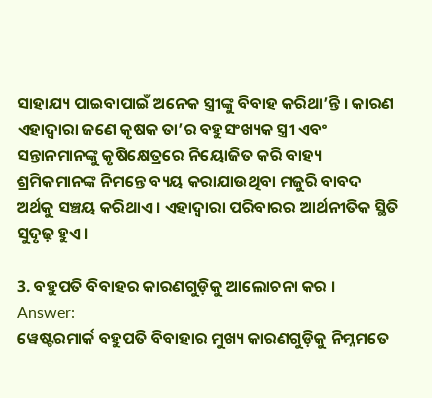ସାହାଯ୍ୟ ପାଇବାପାଇଁ ଅନେକ ସ୍ତ୍ରୀଙ୍କୁ ବିବାହ କରିଥା’ନ୍ତି । କାରଣ ଏହାଦ୍ଵାରା ଜଣେ କୃଷକ ତା’ର ବହୁସଂଖ୍ୟକ ସ୍ତ୍ରୀ ଏବଂ ସନ୍ତାନମାନଙ୍କୁ କୃଷିକ୍ଷେତ୍ରରେ ନିୟୋଜିତ କରି ବାହ୍ୟ ଶ୍ରମିକମାନଙ୍କ ନିମନ୍ତେ ବ୍ୟୟ କରାଯାଉଥିବା ମଜୁରି ବାବଦ ଅର୍ଥକୁ ସଞ୍ଚୟ କରିଥାଏ । ଏହାଦ୍ଵାରା ପରିବାରର ଆର୍ଥନୀତିକ ସ୍ଥିତି ସୁଦୃଢ଼ ହୁଏ ।

3. ବହୁପତି ବିବାହର କାରଣଗୁଡ଼ିକୁ ଆଲୋଚନା କର ।
Answer:
ୱେଷ୍ଟରମାର୍କ ବହୁପତି ବିବାହାର ମୁଖ୍ୟ କାରଣଗୁଡ଼ିକୁ ନିମ୍ନମତେ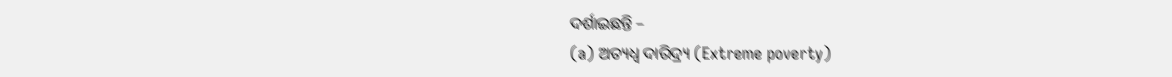ଦର୍ଶାଇଛନ୍ତି –
(a) ଅତ୍ୟଧ୍ବ ଦାରିଦ୍ର୍ୟ (Extreme poverty)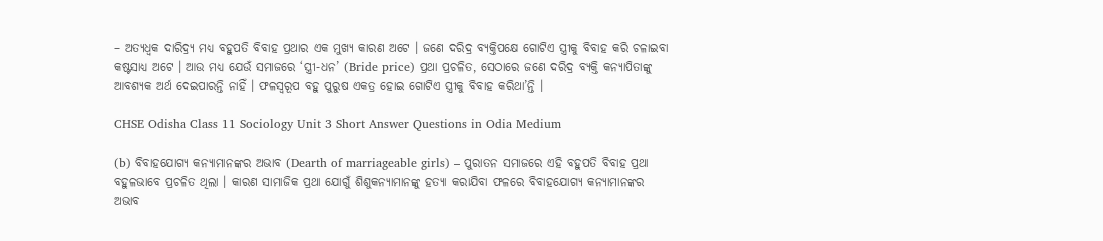– ଅତ୍ୟଧ୍ବକ ଦାରିଦ୍ର୍ୟ ମଧ୍ୟ ବହୁପତି ବିବାହ ପ୍ରଥାର ଏକ ମୁଖ୍ୟ କାରଣ ଅଟେ । ଜଣେ ଦରିଦ୍ର ବ୍ୟକ୍ତିପକ୍ଷେ ଗୋଟିଏ ସ୍ତ୍ରୀକୁ ବିବାହ କରି ଚଳାଇବା କଷ୍ଟସାଧ୍ୟ ଅଟେ । ଆଉ ମଧ୍ଯ ଯେଉଁ ସମାଜରେ ‘ସ୍ତ୍ରୀ-ଧନ’ (Bride price) ପ୍ରଥା ପ୍ରଚଳିତ, ସେଠାରେ ଜଣେ ଦରିଦ୍ର ବ୍ୟକ୍ତି କନ୍ୟାପିତାଙ୍କୁ ଆବଶ୍ୟକ ଅର୍ଥ ଦେଇପାରନ୍ତି ନାହିଁ । ଫଳସ୍ଵରୂପ ବହୁ ପୁରୁଷ ଏକତ୍ର ହୋଇ ଗୋଟିଏ ସ୍ତ୍ରୀକୁ ବିବାହ କରିଥା’ନ୍ତି ।

CHSE Odisha Class 11 Sociology Unit 3 Short Answer Questions in Odia Medium

(b) ବିବାହଯୋଗ୍ୟ କନ୍ୟାମାନଙ୍କର ଅଭାବ (Dearth of marriageable girls) – ପୁରାତନ ସମାଜରେ ଏହି ବହୁପତି ବିବାହ ପ୍ରଥା ବହୁଳଭାବେ ପ୍ରଚଳିତ ଥିଲା । କାରଣ ସାମାଜିକ ପ୍ରଥା ଯୋଗୁଁ ଶିଶୁକନ୍ୟାମାନଙ୍କୁ ହତ୍ୟା କରାଯିବା ଫଳରେ ବିବାହଯୋଗ୍ୟ କନ୍ୟାମାନଙ୍କର ଅଭାବ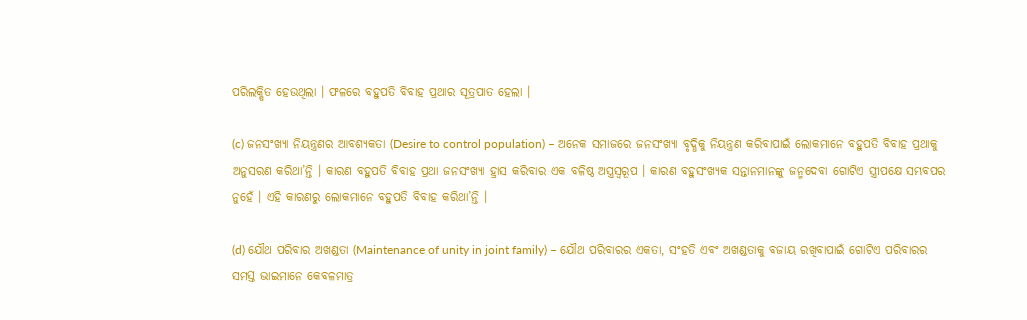ପରିଲକ୍ଷିତ ହେଉଥିଲା । ଫଳରେ ବହୁପତି ବିବାହ ପ୍ରଥାର ସୂତ୍ରପାତ ହେଲା ।

(c) ଜନସଂଖ୍ୟା ନିୟନ୍ତ୍ରଣର ଆବଶ୍ୟକତା (Desire to control population) – ଅନେକ ସମାଜରେ ଜନସଂଖ୍ୟା ବୃଦ୍ଧିକୁ ନିୟନ୍ତ୍ରଣ କରିବାପାଇଁ ଲୋକମାନେ ବହୁପତି ବିବାହ ପ୍ରଥାକୁ ଅନୁସରଣ କରିଥା’ନ୍ତି । କାରଣ ବହୁପତି ବିବାହ ପ୍ରଥା ଜନସଂଖ୍ୟା ହ୍ରାସ କରିବାର ଏକ ବଳିଷ୍ଠ ଅସ୍ତ୍ରସ୍ବରୂପ । କାରଣ ବହୁସଂଖ୍ୟକ ସନ୍ତାନମାନଙ୍କୁ ଜନ୍ମଦେବା ଗୋଟିଏ ସ୍ତ୍ରୀପକ୍ଷେ ସମ୍ଭବପର ନୁହେଁ । ଏହି କାରଣରୁ ଲୋକମାନେ ବହୁପତି ବିବାହ କରିଥା’ନ୍ତି ।

(d) ଯୌଥ ପରିବାର ଅଖଣ୍ଡତା (Maintenance of unity in joint family) – ଯୌଥ ପରିବାରର ଏକତା, ସଂହତି ଏବଂ ଅଖଣ୍ଡତାକୁ ବଜାୟ ରଖିବାପାଇଁ ଗୋଟିଏ ପରିବାରର ସମସ୍ତ ଭାଇମାନେ କେବଳମାତ୍ର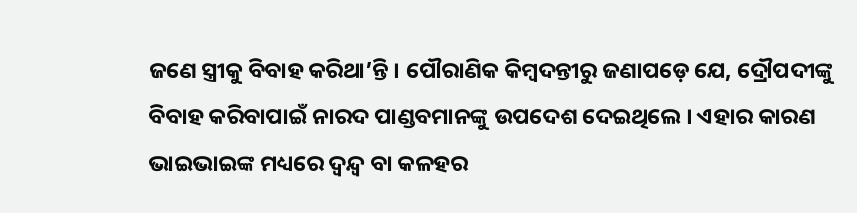ଜଣେ ସ୍ତ୍ରୀକୁ ବିବାହ କରିଥା’ନ୍ତି । ପୌରାଣିକ କିମ୍ବଦନ୍ତୀରୁ ଜଣାପଡ଼େ ଯେ, ଦ୍ରୌପଦୀଙ୍କୁ ବିବାହ କରିବାପାଇଁ ନାରଦ ପାଣ୍ଡବମାନଙ୍କୁ ଉପଦେଶ ଦେଇଥିଲେ । ଏହାର କାରଣ ଭାଇଭାଇଙ୍କ ମଧ୍ୟରେ ଦ୍ବନ୍ଦ୍ବ ବା କଳହର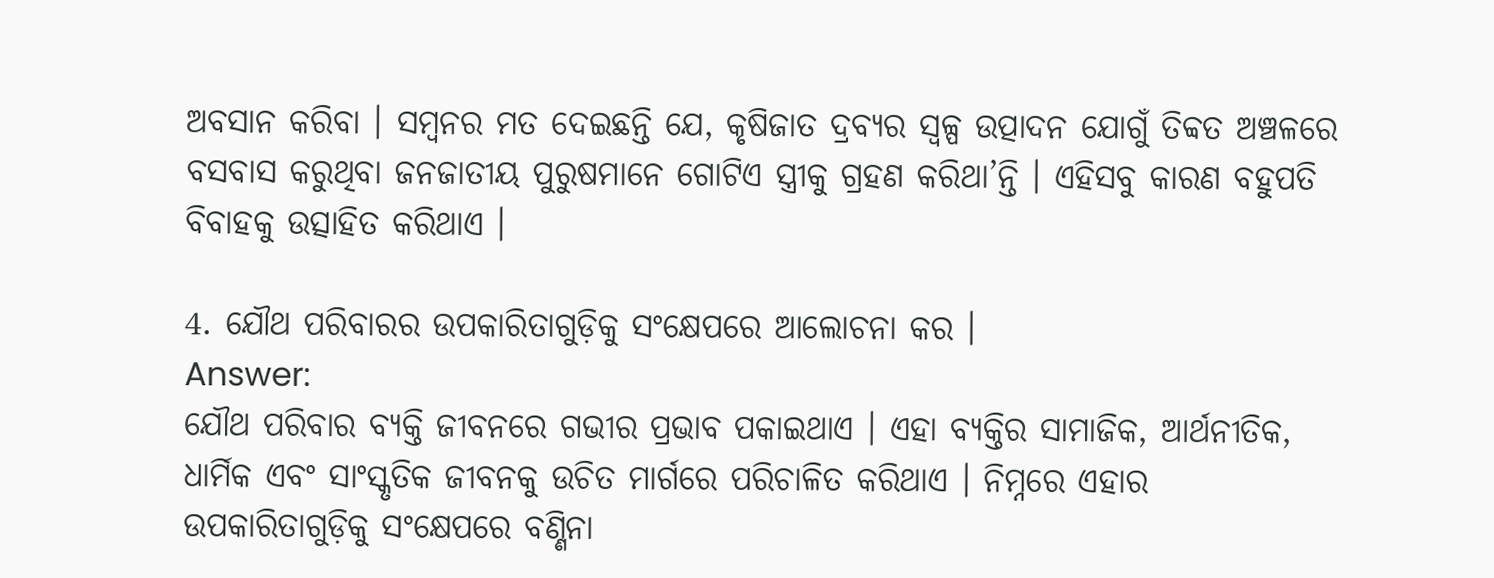ଅବସାନ କରିବା । ସମ୍ବନର ମତ ଦେଇଛନ୍ତି ଯେ, କୃଷିଜାତ ଦ୍ରବ୍ୟର ସ୍ଵଳ୍ପ ଉତ୍ପାଦନ ଯୋଗୁଁ ତିବ୍ବତ ଅଞ୍ଚଳରେ ବସବାସ କରୁଥିବା ଜନଜାତୀୟ ପୁରୁଷମାନେ ଗୋଟିଏ ସ୍ତ୍ରୀକୁ ଗ୍ରହଣ କରିଥା’ନ୍ତି । ଏହିସବୁ କାରଣ ବହୁପତି ବିବାହକୁ ଉତ୍ସାହିତ କରିଥାଏ ।

4. ଯୌଥ ପରିବାରର ଉପକାରିତାଗୁଡ଼ିକୁ ସଂକ୍ଷେପରେ ଆଲୋଚନା କର ।
Answer:
ଯୌଥ ପରିବାର ବ୍ୟକ୍ତି ଜୀବନରେ ଗଭୀର ପ୍ରଭାବ ପକାଇଥାଏ । ଏହା ବ୍ୟକ୍ତିର ସାମାଜିକ, ଆର୍ଥନୀତିକ, ଧାର୍ମିକ ଏବଂ ସାଂସ୍କୃତିକ ଜୀବନକୁ ଉଚିତ ମାର୍ଗରେ ପରିଚାଳିତ କରିଥାଏ । ନିମ୍ନରେ ଏହାର ଉପକାରିତାଗୁଡ଼ିକୁ ସଂକ୍ଷେପରେ ବଣ୍ଣିନା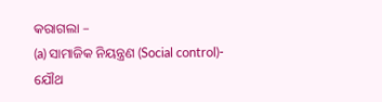କରାଗଲା –
(a) ସାମାଜିକ ନିୟନ୍ତ୍ରଣ (Social control)- ଯୌଥ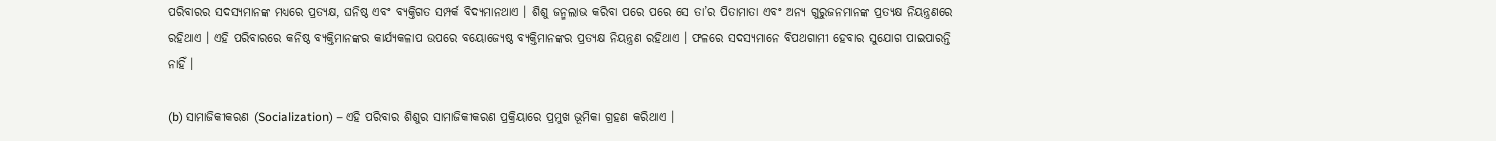ପରିବାରର ସଦସ୍ୟମାନଙ୍କ ମଧ୍ୟରେ ପ୍ରତ୍ୟକ୍ଷ, ଘନିଷ୍ଠ ଏବଂ ବ୍ୟକ୍ତିଗତ ସମ୍ପର୍କ ବିଦ୍ୟମାନଥାଏ । ଶିଶୁ ଜନ୍ମଲାଭ କରିବା ପରେ ପରେ ସେ ତା’ର ପିତାମାତା ଏବଂ ଅନ୍ୟ ଗୁରୁଜନମାନଙ୍କ ପ୍ରତ୍ୟକ୍ଷ ନିୟନ୍ତ୍ରଣରେ ରହିଥାଏ । ଏହି ପରିବାରରେ କନିଷ୍ଠ ବ୍ୟକ୍ତିମାନଙ୍କର କାର୍ଯ୍ୟକଳାପ ଉପରେ ବୟୋଜ୍ୟେଷ୍ଠ ବ୍ୟକ୍ତିମାନଙ୍କର ପ୍ରତ୍ୟକ୍ଷ ନିୟନ୍ତ୍ରଣ ରହିଥାଏ । ଫଳରେ ସଦସ୍ୟମାନେ ବିପଥଗାମୀ ହେବାର ସୁଯୋଗ ପାଇପାରନ୍ତି ନାହିଁ ।

(b) ସାମାଜିକୀକରଣ (Socialization) – ଏହି ପରିବାର ଶିଶୁର ସାମାଜିକୀକରଣ ପ୍ରକ୍ରିୟାରେ ପ୍ରମୁଖ ଭୂମିକା ଗ୍ରହଣ କରିଥାଏ ।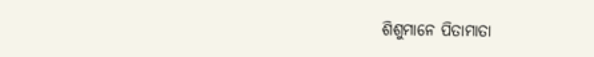ଶିଶୁମାନେ ପିତାମାତା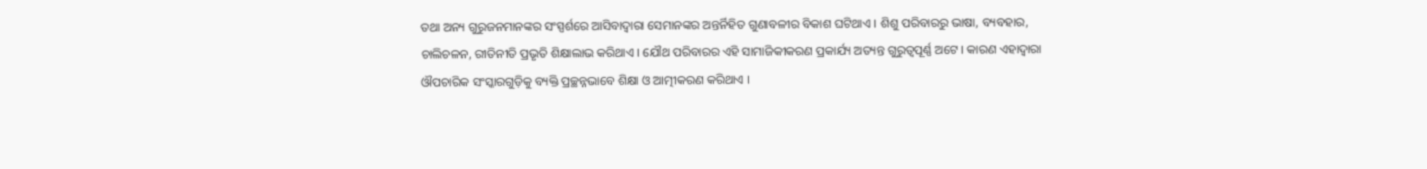ତଥା ଅନ୍ୟ ଗୁରୁଜନମାନଙ୍କର ସଂସ୍ପର୍ଶରେ ଆସିବାଦ୍ୱାରା ସେମାନଙ୍କର ଅନ୍ତର୍ନିହିତ ଗୁଣାବଳୀର ବିକାଶ ଘଟିଥାଏ । ଶିଶୁ ପରିବାରରୁ ଭାଷା, ବ୍ୟବହାର, ଚାଲିଚଳନ, ରୀତିନୀତି ପ୍ରଭୃତି ଶିକ୍ଷାଲାଭ କରିଥାଏ । ଯୌଥ ପରିବାରର ଏହି ସାମାଜିକୀକରଣ ପ୍ରକାର୍ଯ୍ୟ ଅତ୍ୟନ୍ତ ଗୁରୁତ୍ୱପୂର୍ଣ୍ଣ ଅଟେ । କାରଣ ଏହାଦ୍ଵାରା ଔପଚାରିକ ସଂସ୍କାରଗୁଡ଼ିକୁ ବ୍ୟକ୍ତି ପ୍ରଚ୍ଛନ୍ନଭାବେ ଶିକ୍ଷା ଓ ଆତ୍ମୀକରଣ କରିଥାଏ ।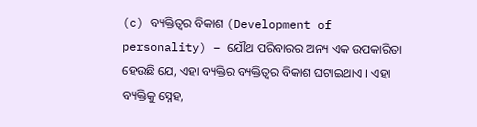(c) ବ୍ୟକ୍ତିତ୍ୱର ବିକାଶ (Development of personality) – ଯୌଥ ପରିବାରର ଅନ୍ୟ ଏକ ଉପକାରିତା ହେଉଛି ଯେ, ଏହା ବ୍ୟକ୍ତିର ବ୍ୟକ୍ତିତ୍ବର ବିକାଶ ଘଟାଇଥାଏ । ଏହା ବ୍ୟକ୍ତିକୁ ସ୍ନେହ,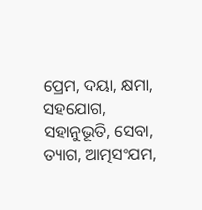ପ୍ରେମ, ଦୟା, କ୍ଷମା, ସହଯୋଗ, ସହାନୁଭୂତି, ସେବା, ତ୍ୟାଗ, ଆତ୍ମସଂଯମ,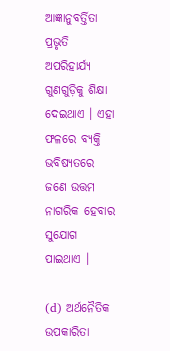ଆଜ୍ଞାନୁବର୍ତ୍ତିତା ପ୍ରଭୃତି ଅପରିହାର୍ଯ୍ୟ ଗୁଣଗୁଡ଼ିକୁ ଶିକ୍ଷା ଦେଇଥାଏ । ଏହା ଫଳରେ ବ୍ୟକ୍ତି ଭବିଷ୍ୟତରେ ଜଣେ ଉତ୍ତମ ନାଗରିକ ହେବାର ସୁଯୋଗ ପାଇଥାଏ ।

(d) ଅର୍ଥନୈତିକ ଉପକାରିତା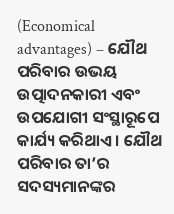(Economical advantages) – ଯୌଥ ପରିବାର ଉଭୟ ଉତ୍ପାଦନକାରୀ ଏବଂ ଉପଯୋଗୀ ସଂସ୍ଥାରୂପେ କାର୍ଯ୍ୟ କରିଥାଏ । ଯୌଥ ପରିବାର ତା’ର ସଦସ୍ୟମାନଙ୍କର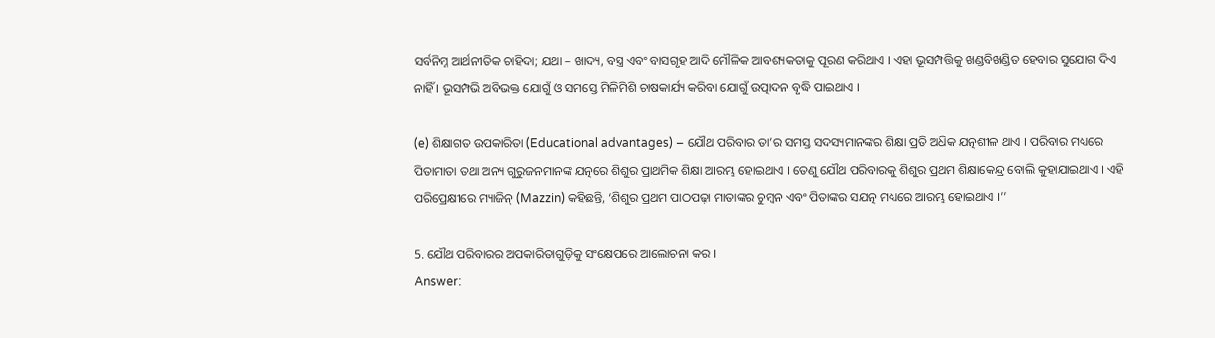ସର୍ବନିମ୍ନ ଆର୍ଥନୀତିକ ଚାହିଦା; ଯଥା – ଖାଦ୍ୟ, ବସ୍ତ୍ର ଏବଂ ବାସଗୃହ ଆଦି ମୌଳିକ ଆବଶ୍ୟକତାକୁ ପୂରଣ କରିଥାଏ । ଏହା ଭୂସମ୍ପତ୍ତିକୁ ଖଣ୍ଡବିଖଣ୍ଡିତ ହେବାର ସୁଯୋଗ ଦିଏ ନାହିଁ । ଭୂସମ୍ପଭି ଅବିଭକ୍ତ ଯୋଗୁଁ ଓ ସମସ୍ତେ ମିଳିମିଶି ଚାଷକାର୍ଯ୍ୟ କରିବା ଯୋଗୁଁ ଉତ୍ପାଦନ ବୃଦ୍ଧି ପାଇଥାଏ ।

(e) ଶିକ୍ଷାଗତ ଉପକାରିତା (Educational advantages) – ଯୌଥ ପରିବାର ତା’ର ସମସ୍ତ ସଦସ୍ୟମାନଙ୍କର ଶିକ୍ଷା ପ୍ରତି ଅଧ‌ିକ ଯତ୍ନଶୀଳ ଥାଏ । ପରିବାର ମଧ୍ୟରେ ପିତାମାତା ତଥା ଅନ୍ୟ ଗୁରୁଜନମାନଙ୍କ ଯତ୍ନରେ ଶିଶୁର ପ୍ରାଥମିକ ଶିକ୍ଷା ଆରମ୍ଭ ହୋଇଥାଏ । ତେଣୁ ଯୌଥ ପରିବାରକୁ ଶିଶୁର ପ୍ରଥମ ଶିକ୍ଷାକେନ୍ଦ୍ର ବୋଲି କୁହାଯାଇଥାଏ । ଏହି ପରିପ୍ରେକ୍ଷୀରେ ମ୍ୟାଜିନ୍ (Mazzin) କହିଛନ୍ତି, ‘ଶିଶୁର ପ୍ରଥମ ପାଠପଢ଼ା ମାତାଙ୍କର ଚୁମ୍ବନ ଏବଂ ପିତାଙ୍କର ସଯତ୍ନ ମଧ୍ୟରେ ଆରମ୍ଭ ହୋଇଥାଏ ।’’

5. ଯୌଥ ପରିବାରର ଅପକାରିତାଗୁଡ଼ିକୁ ସଂକ୍ଷେପରେ ଆଲୋଚନା କର ।
Answer: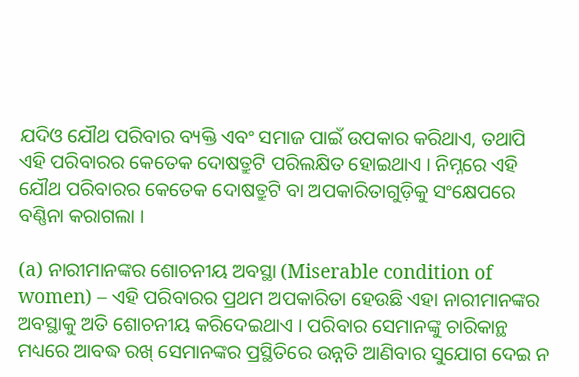ଯଦିଓ ଯୌଥ ପରିବାର ବ୍ୟକ୍ତି ଏବଂ ସମାଜ ପାଇଁ ଉପକାର କରିଥାଏ, ତଥାପି ଏହି ପରିବାରର କେତେକ ଦୋଷତ୍ରୁଟି ପରିଲକ୍ଷିତ ହୋଇଥାଏ । ନିମ୍ନରେ ଏହି ଯୌଥ ପରିବାରର କେତେକ ଦୋଷତ୍ରୁଟି ବା ଅପକାରିତାଗୁଡ଼ିକୁ ସଂକ୍ଷେପରେ ବଣ୍ଣିନା କରାଗଲା ।

(a) ନାରୀମାନଙ୍କର ଶୋଚନୀୟ ଅବସ୍ଥା (Miserable condition of women) – ଏହି ପରିବାରର ପ୍ରଥମ ଅପକାରିତା ହେଉଛି ଏହା ନାରୀମାନଙ୍କର ଅବସ୍ଥାକୁ ଅତି ଶୋଚନୀୟ କରିଦେଇଥାଏ । ପରିବାର ସେମାନଙ୍କୁ ଚାରିକାନ୍ଥ ମଧ୍ୟରେ ଆବଦ୍ଧ ରଖ୍ ସେମାନଙ୍କର ପ୍ରସ୍ଥିତିରେ ଉନ୍ନତି ଆଣିବାର ସୁଯୋଗ ଦେଇ ନ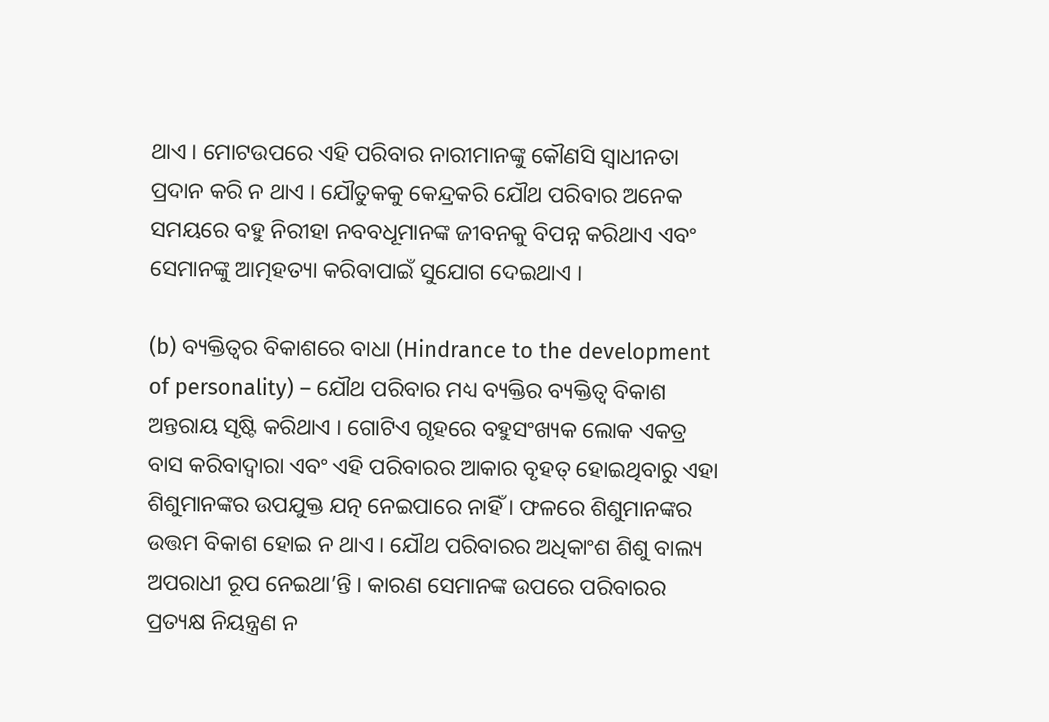ଥାଏ । ମୋଟଉପରେ ଏହି ପରିବାର ନାରୀମାନଙ୍କୁ କୌଣସି ସ୍ଵାଧୀନତା ପ୍ରଦାନ କରି ନ ଥାଏ । ଯୌତୁକକୁ କେନ୍ଦ୍ରକରି ଯୌଥ ପରିବାର ଅନେକ ସମୟରେ ବହୁ ନିରୀହା ନବବଧୂମାନଙ୍କ ଜୀବନକୁ ବିପନ୍ନ କରିଥାଏ ଏବଂ ସେମାନଙ୍କୁ ଆତ୍ମହତ୍ୟା କରିବାପାଇଁ ସୁଯୋଗ ଦେଇଥାଏ ।

(b) ବ୍ୟକ୍ତିତ୍ୱର ବିକାଶରେ ବାଧା (Hindrance to the development of personality) – ଯୌଥ ପରିବାର ମଧ୍ୟ ବ୍ୟକ୍ତିର ବ୍ୟକ୍ତିତ୍ଵ ବିକାଶ ଅନ୍ତରାୟ ସୃଷ୍ଟି କରିଥାଏ । ଗୋଟିଏ ଗୃହରେ ବହୁସଂଖ୍ୟକ ଲୋକ ଏକତ୍ର ବାସ କରିବାଦ୍ଵାରା ଏବଂ ଏହି ପରିବାରର ଆକାର ବୃହତ୍ ହୋଇଥିବାରୁ ଏହା ଶିଶୁମାନଙ୍କର ଉପଯୁକ୍ତ ଯତ୍ନ ନେଇପାରେ ନାହିଁ । ଫଳରେ ଶିଶୁମାନଙ୍କର ଉତ୍ତମ ବିକାଶ ହୋଇ ନ ଥାଏ । ଯୌଥ ପରିବାରର ଅଧିକାଂଶ ଶିଶୁ ବାଲ୍ୟ ଅପରାଧୀ ରୂପ ନେଇଥା’ନ୍ତି । କାରଣ ସେମାନଙ୍କ ଉପରେ ପରିବାରର ପ୍ରତ୍ୟକ୍ଷ ନିୟନ୍ତ୍ରଣ ନ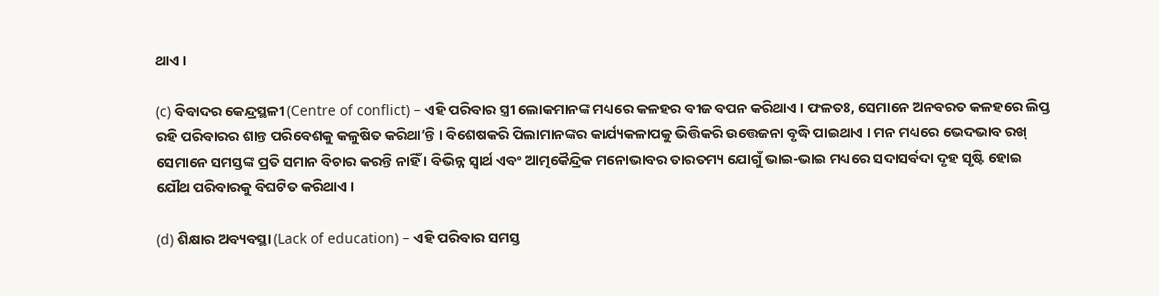ଥାଏ ।

(c) ବିବାଦର କେନ୍ଦ୍ରସ୍ଥଳୀ (Centre of conflict) – ଏହି ପରିବାର ସ୍ତ୍ରୀ ଲୋକମାନଙ୍କ ମଧ୍ୟରେ କଳହର ବୀଜ ବପନ କରିଥାଏ । ଫଳତଃ, ସେମାନେ ଅନବରତ କଳହରେ ଲିପ୍ତ ରହି ପରିବାରର ଶାନ୍ତ ପରିବେଶକୁ କଳୁଷିତ କରିଥା’ନ୍ତି । ବିଶେଷକରି ପିଲାମାନଙ୍କର କାର୍ଯ୍ୟକଳାପକୁ ଭିତ୍ତିକରି ଉତ୍ତେଜନା ବୃଦ୍ଧି ପାଇଥାଏ । ମନ ମଧ୍ୟରେ ଭେଦଭାବ ରଖ୍ ସେମାନେ ସମସ୍ତଙ୍କ ପ୍ରତି ସମାନ ବିଚାର କରନ୍ତି ନାହିଁ । ବିଭିନ୍ନ ସ୍ବାର୍ଥ ଏବଂ ଆତ୍ମକୈନ୍ଦ୍ରିକ ମନୋଭାବର ତାରତମ୍ୟ ଯୋଗୁଁ ଭାଇ-ଭାଇ ମଧ୍ୟରେ ସଦାସର୍ବଦା ଦୃହ ସୃଷ୍ଟି ହୋଇ ଯୌଥ ପରିବାରକୁ ବିଘଟିତ କରିଥାଏ ।

(d) ଶିକ୍ଷାର ଅବ୍ୟବସ୍ଥା (Lack of education) – ଏହି ପରିବାର ସମସ୍ତ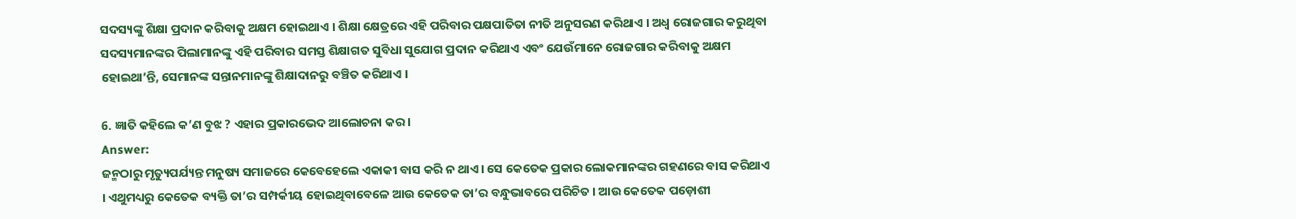ସଦସ୍ୟଙ୍କୁ ଶିକ୍ଷା ପ୍ରଦାନ କରିବାକୁ ଅକ୍ଷମ ହୋଇଥାଏ । ଶିକ୍ଷା କ୍ଷେତ୍ରରେ ଏହି ପରିବାର ପକ୍ଷପାତିତା ନୀତି ଅନୁସରଣ କରିଥାଏ । ଅଧ୍ଵ ରୋଜଗାର କରୁଥିବା ସଦସ୍ୟମାନଙ୍କର ପିଲାମାନଙ୍କୁ ଏହି ପରିବାର ସମସ୍ତ ଶିକ୍ଷାଗତ ସୁବିଧା ସୁଯୋଗ ପ୍ରଦାନ କରିଥାଏ ଏବଂ ଯେଉଁମାନେ ରୋଜଗାର କରିବାକୁ ଅକ୍ଷମ ହୋଇଥା’ନ୍ତି, ସେମାନଙ୍କ ସନ୍ତାନମାନଙ୍କୁ ଶିକ୍ଷାଦାନରୁ ବଞ୍ଚିତ କରିଥାଏ ।

6. ଜ୍ଞାତି କହିଲେ କ’ଣ ବୁଝ ? ଏହାର ପ୍ରକାରଭେଦ ଆଲୋଚନା କର ।
Answer:
ଜନ୍ମଠାରୁ ମୃତ୍ୟୁପର୍ଯ୍ୟନ୍ତ ମନୁଷ୍ୟ ସମାଜରେ କେବେହେଲେ ଏକାକୀ ବାସ କରି ନ ଥାଏ । ସେ କେତେକ ପ୍ରକାର ଲୋକମାନଙ୍କର ଗହଣରେ ବାସ କରିଥାଏ । ଏଥୁମଧ୍ୟରୁ କେତେକ ବ୍ୟକ୍ତି ତା’ର ସମ୍ପର୍କୀୟ ହୋଇଥିବାବେଳେ ଆଉ କେତେକ ତା’ର ବନ୍ଧୁଭାବରେ ପରିଚିତ । ଆଉ କେତେକ ପଡ଼ୋଶୀ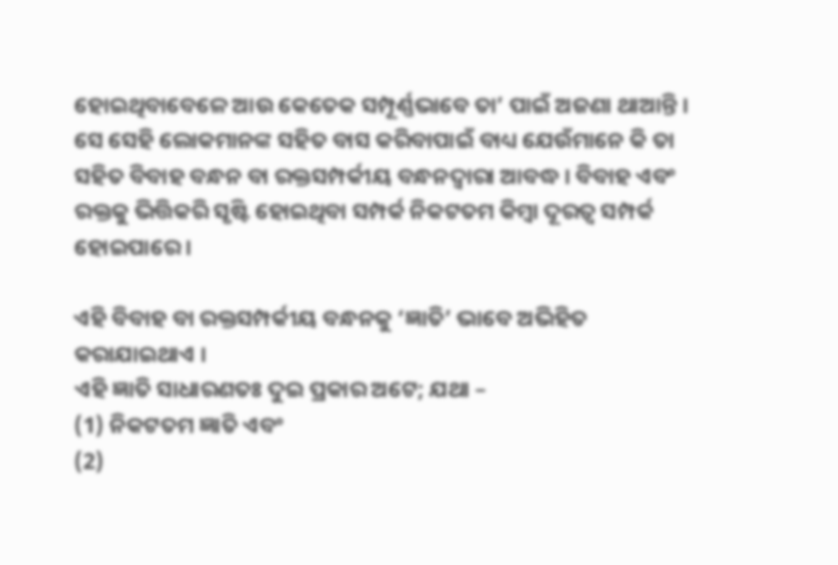ହୋଇଥିବାବେଳେ ଆଉ କେତେକ ସମ୍ପୂର୍ଣ୍ଣଭାବେ ତା’ ପାଇଁ ଅଜଣା ଥାଆନ୍ତି । ସେ ସେହି ଲୋକମାନଙ୍କ ସହିତ ବାସ କରିବାପାଇଁ ବାଧ୍ୟ ଯେଉଁମାନେ କି ତା ସହିତ ବିବାହ ବନ୍ଧନ ବା ରକ୍ତସମ୍ପର୍କୀୟ ବନ୍ଧନଦ୍ୱାରା ଆବଦ୍ଧ । ବିବାହ ଏବଂ ରକ୍ତକୁ ଭିତ୍ତିକରି ସୃଷ୍ଟି ହୋଇଥିବା ସମ୍ପର୍କ ନିକଟତମ କିମ୍ବା ଦୂରତ୍ବ ସମ୍ପର୍କ ହୋଇପାରେ ।

ଏହି ବିବାହ ବା ରକ୍ତସମ୍ପର୍କୀୟ ବନ୍ଧନକୁ ‘ଜ୍ଞାତି’ ଭାବେ ଅଭିହିତ କରାଯାଇଥାଏ ।
ଏହି ଜ୍ଞାତି ସାଧାରଣତଃ ଦୁଇ ପ୍ରକାର ଅଟେ; ଯଥା –
(1) ନିକଟତମ ଜ୍ଞାତି ଏବଂ
(2)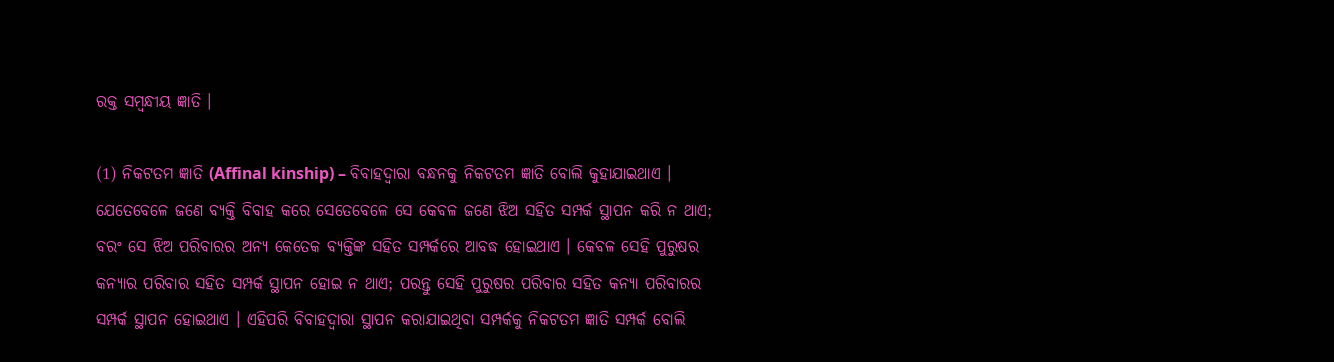ରକ୍ତ ସମ୍ବନ୍ଧୀୟ ଜ୍ଞାତି ।

(1) ନିକଟତମ ଜ୍ଞାତି (Affinal kinship) – ବିବାହଦ୍ଵାରା ବନ୍ଧନକୁ ନିକଟତମ ଜ୍ଞାତି ବୋଲି କୁହାଯାଇଥାଏ । ଯେତେବେଳେ ଜଣେ ବ୍ୟକ୍ତି ବିବାହ କରେ ସେତେବେଳେ ସେ କେବଳ ଜଣେ ଝିଅ ସହିତ ସମ୍ପର୍କ ସ୍ଥାପନ କରି ନ ଥାଏ; ବରଂ ସେ ଝିଅ ପରିବାରର ଅନ୍ୟ କେତେକ ବ୍ୟକ୍ତିଙ୍କ ସହିତ ସମ୍ପର୍କରେ ଆବଦ୍ଧ ହୋଇଥାଏ । କେବଳ ସେହି ପୁରୁଷର କନ୍ୟାର ପରିବାର ସହିତ ସମ୍ପର୍କ ସ୍ଥାପନ ହୋଇ ନ ଥାଏ; ପରନ୍ତୁ ସେହି ପୁରୁଷର ପରିବାର ସହିତ କନ୍ୟା ପରିବାରର ସମ୍ପର୍କ ସ୍ଥାପନ ହୋଇଥାଏ । ଏହିପରି ବିବାହଦ୍ଵାରା ସ୍ଥାପନ କରାଯାଇଥିବା ସମ୍ପର୍କକୁ ନିକଟତମ ଜ୍ଞାତି ସମ୍ପର୍କ ବୋଲି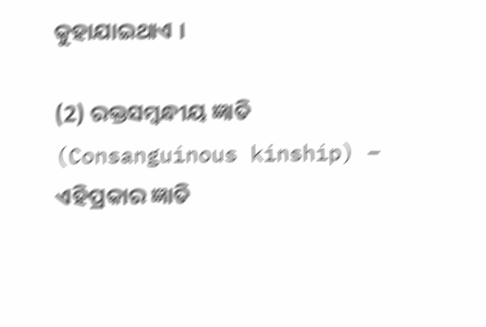କୁହାଯାଇଥାଏ ।

(2) ରକ୍ତସମ୍ବନ୍ଧୀୟ ଜ୍ଞାତି (Consanguinous kinship) – ଏହିପ୍ରକାର ଜ୍ଞାତି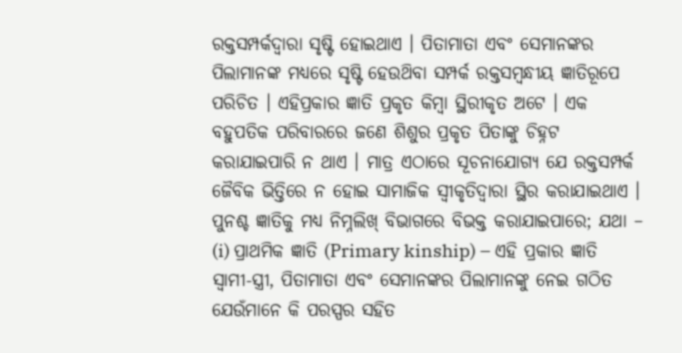ରକ୍ତସମ୍ପର୍କଦ୍ୱାରା ସୃଷ୍ଟି ହୋଇଥାଏ । ପିତାମାତା ଏବଂ ସେମାନଙ୍କର ପିଲାମାନଙ୍କ ମଧ୍ୟରେ ସୃଷ୍ଟି ହେଉଥ‌ିବା ସମ୍ପର୍କ ରକ୍ତସମ୍ବନ୍ଧୀୟ ଜ୍ଞାତିରୂପେ ପରିଚିତ । ଏହିପ୍ରକାର ଜ୍ଞାତି ପ୍ରକୃତ କିମ୍ବା ସ୍ଥିରୀକୃତ ଅଟେ । ଏକ ବହୁପତିକ ପରିବାରରେ ଜଣେ ଶିଶୁର ପ୍ରକୃତ ପିତାଙ୍କୁ ଚିହ୍ନଟ କରାଯାଇପାରି ନ ଥାଏ । ମାତ୍ର ଏଠାରେ ସୂଚନାଯୋଗ୍ୟ ଯେ ରକ୍ତସମ୍ପର୍କ ଜୈବିକ ଭିତ୍ତିରେ ନ ହୋଇ ସାମାଜିକ ସ୍ୱୀକୃତିଦ୍ୱାରା ସ୍ଥିର କରାଯାଇଥାଏ । ପୁନଶ୍ଚ ଜ୍ଞାତିକୁ ମଧ୍ୟ ନିମ୍ନଲିଖ୍ ବିଭାଗରେ ବିଭକ୍ତ କରାଯାଇପାରେ; ଯଥା –
(i) ପ୍ରାଥମିକ ଜ୍ଞାତି (Primary kinship) – ଏହି ପ୍ରକାର ଜ୍ଞାତି ସ୍ଵାମୀ-ସ୍ତ୍ରୀ, ପିତାମାତା ଏବଂ ସେମାନଙ୍କର ପିଲାମାନଙ୍କୁ ନେଇ ଗଠିତ ଯେଉଁମାନେ କି ପରସ୍ପର ସହିତ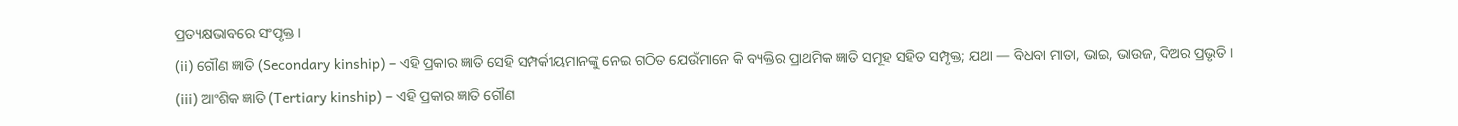ପ୍ରତ୍ୟକ୍ଷଭାବରେ ସଂପୃକ୍ତ ।
(ii) ଗୌଣ ଜ୍ଞାତି (Secondary kinship) – ଏହି ପ୍ରକାର ଜ୍ଞାତି ସେହି ସମ୍ପର୍କୀୟମାନଙ୍କୁ ନେଇ ଗଠିତ ଯେଉଁମାନେ କି ବ୍ୟକ୍ତିର ପ୍ରାଥମିକ ଜ୍ଞାତି ସମୂହ ସହିତ ସମ୍ପୃକ୍ତ; ଯଥା — ବିଧବା ମାତା, ଭାଇ, ଭାଉଜ, ଦିଅର ପ୍ରଭୃତି ।
(iii) ଆଂଶିକ ଜ୍ଞାତି (Tertiary kinship) – ଏହି ପ୍ରକାର ଜ୍ଞାତି ଗୌଣ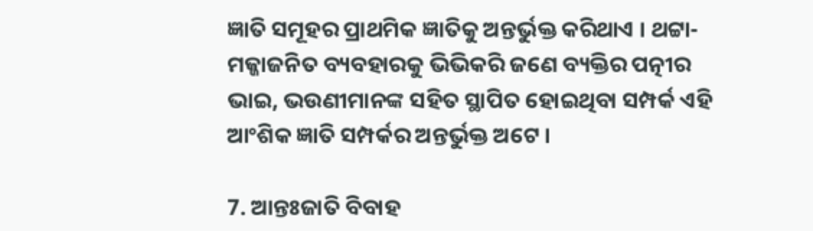ଜ୍ଞାତି ସମୂହର ପ୍ରାଥମିକ ଜ୍ଞାତିକୁ ଅନ୍ତର୍ଭୁକ୍ତ କରିଥାଏ । ଥଟ୍ଟା-ମଜ୍ଜାଜନିତ ବ୍ୟବହାରକୁ ଭିଭିକରି ଜଣେ ବ୍ୟକ୍ତିର ପତ୍ନୀର ଭାଇ, ଭଉଣୀମାନଙ୍କ ସହିତ ସ୍ଥାପିତ ହୋଇଥିବା ସମ୍ପର୍କ ଏହି ଆଂଶିକ ଜ୍ଞାତି ସମ୍ପର୍କର ଅନ୍ତର୍ଭୁକ୍ତ ଅଟେ ।

7. ଆନ୍ତଃଜାତି ବିବାହ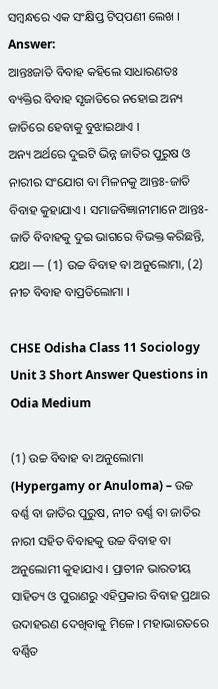ସମ୍ବନ୍ଧରେ ଏକ ସଂକ୍ଷିପ୍ତ ଟିପ୍‌ପଣୀ ଲେଖ ।
Answer:
ଆନ୍ତଃଜାତି ବିବାହ କହିଲେ ସାଧାରଣତଃ ବ୍ୟକ୍ତିର ବିବାହ ସୃଜାତିରେ ନହୋଇ ଅନ୍ୟ ଜାତିରେ ହେବାକୁ ବୁଝାଇଥାଏ ।
ଅନ୍ୟ ଅର୍ଥରେ ଦୁଇଟି ଭିନ୍ନ ଜାତିର ପୁରୁଷ ଓ ନାରୀର ସଂଯୋଗ ବା ମିଳନକୁ ଆନ୍ତଃ-ଜାତି ବିବାହ କୁହାଯାଏ । ସମାଜବିଜ୍ଞାନୀମାନେ ଆନ୍ତଃ-ଜାତି ବିବାହକୁ ଦୁଇ ଭାଗରେ ବିଭକ୍ତ କରିଛନ୍ତି, ଯଥା — (1) ଉଚ୍ଚ ବିବାହ ବା ଅନୁଲୋମା, (2) ନୀଚ ବିବାହ ବାପ୍ରତିଲୋମା ।

CHSE Odisha Class 11 Sociology Unit 3 Short Answer Questions in Odia Medium

(1) ଉଚ୍ଚ ବିବାହ ବା ଅନୁଲୋମା (Hypergamy or Anuloma) – ଉଚ୍ଚ ବର୍ଣ୍ଣ ବା ଜାତିର ପୁରୁଷ, ନୀଚ ବର୍ଣ୍ଣ ବା ଜାତିର ନାରୀ ସହିତ ବିବାହକୁ ଉଚ୍ଚ ବିବାହ ବା ଅନୁଲୋମୀ କୁହାଯାଏ । ପ୍ରାଚୀନ ଭାରତୀୟ ସାହିତ୍ୟ ଓ ପୁରାଣରୁ ଏହିପ୍ରକାର ବିବାହ ପ୍ରଥାର ଉଦାହରଣ ଦେଖିବାକୁ ମିଳେ । ମହାଭାରତରେ ବର୍ଣ୍ଣିତ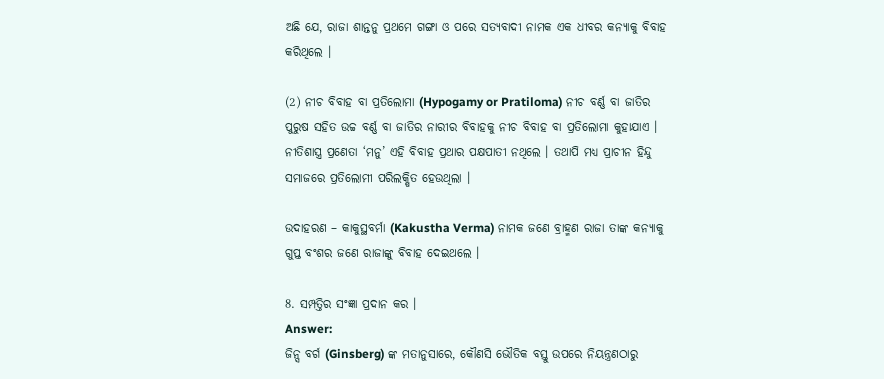ଅଛି ଯେ, ରାଜା ଶାନ୍ତନୁ ପ୍ରଥମେ ଗଙ୍ଗା ଓ ପରେ ସତ୍ୟବାଦୀ ନାମକ ଏକ ଧୀବର କନ୍ୟାକୁ ବିବାହ କରିଥିଲେ ।

(2) ନୀଚ ବିବାହ ବା ପ୍ରତିଲୋମା (Hypogamy or Pratiloma) ନୀଚ ବର୍ଣ୍ଣ ବା ଜାତିର ପୁରୁଷ ସହିତ ଉଚ୍ଚ ବର୍ଣ୍ଣ ବା ଜାତିର ନାରୀର ବିବାହକୁ ନୀଚ ବିବାହ ବା ପ୍ରତିଲୋମା କୁହାଯାଏ । ନୀତିଶାସ୍ତ୍ର ପ୍ରଣେତା ‘ମନୁ’ ଏହି ବିବାହ ପ୍ରଥାର ପକ୍ଷପାତୀ ନଥିଲେ । ତଥାପି ମଧ୍ଯ ପ୍ରାଚୀନ ହିନ୍ଦୁ ସମାଜରେ ପ୍ରତିଲୋମୀ ପରିଲକ୍ଷିତ ହେଉଥିଲା ।

ଉଦାହରଣ – କାକୁସ୍ଥବର୍ମା (Kakustha Verma) ନାମକ ଜଣେ ବ୍ରାହ୍ମଣ ରାଜା ତାଙ୍କ କନ୍ୟାକୁ ଗୁପ୍ତ ବଂଶର ଜଣେ ରାଜାଙ୍କୁ ବିବାହ ଦେଇଥଲେ ।

8. ସମ୍ପତ୍ତିର ସଂଜ୍ଞା ପ୍ରଦାନ କର ।
Answer:
ଜିନ୍ସ ବର୍ଗ (Ginsberg) ଙ୍କ ମତାନୁସାରେ, କୌଣସି ଭୌତିକ ବସ୍ତୁ ଉପରେ ନିୟନ୍ତ୍ରଣଠାରୁ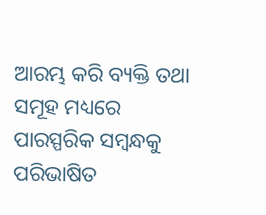ଆରମ୍ଭ କରି ବ୍ୟକ୍ତି ତଥା ସମୂହ ମଧ୍ୟରେ ପାରସ୍ପରିକ ସମ୍ବନ୍ଧକୁ ପରିଭାଷିତ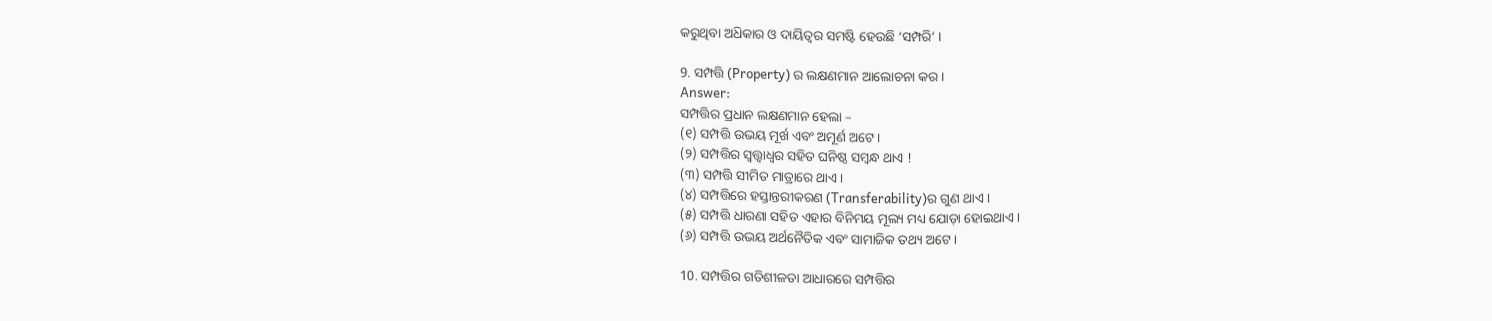କରୁଥିବା ଅଧ‌ିକାର ଓ ଦାୟିତ୍ବର ସମଷ୍ଟି ହେଉଛି ‘ସମ୍ପରି’ ।

9. ସମ୍ପତ୍ତି (Property) ର ଲକ୍ଷଣମାନ ଆଲୋଚନା କର ।
Answer:
ସମ୍ପତ୍ତିର ପ୍ରଧାନ ଲକ୍ଷଣମାନ ହେଲା –
(୧) ସମ୍ପତ୍ତି ଉଭୟ ମୂର୍ଖ ଏବଂ ଅମୂର୍ଣ ଅଟେ ।
(୨) ସମ୍ପତ୍ତିର ସ୍ଵତ୍ତ୍ଵାଧ୍ଵର ସହିତ ଘନିଷ୍ଠ ସମ୍ବନ୍ଧ ଥାଏ !
(୩) ସମ୍ପତ୍ତି ସୀମିତ ମାତ୍ରାରେ ଥାଏ ।
(୪) ସମ୍ପତ୍ତିରେ ହସ୍ତାନ୍ତରୀକରଣ (Transferability)ର ଗୁଣ ଥାଏ ।
(୫) ସମ୍ପତ୍ତି ଧାରଣା ସହିତ ଏହାର ବିନିମୟ ମୂଲ୍ୟ ମଧ୍ୟ ଯୋଡ଼ା ହୋଇଥାଏ ।
(୬) ସମ୍ପତ୍ତି ଉଭୟ ଅର୍ଥନୈତିକ ଏବଂ ସାମାଜିକ ତଥ୍ୟ ଅଟେ ।

10. ସମ୍ପତ୍ତିର ଗତିଶୀଳତା ଆଧାରରେ ସମ୍ପତ୍ତିର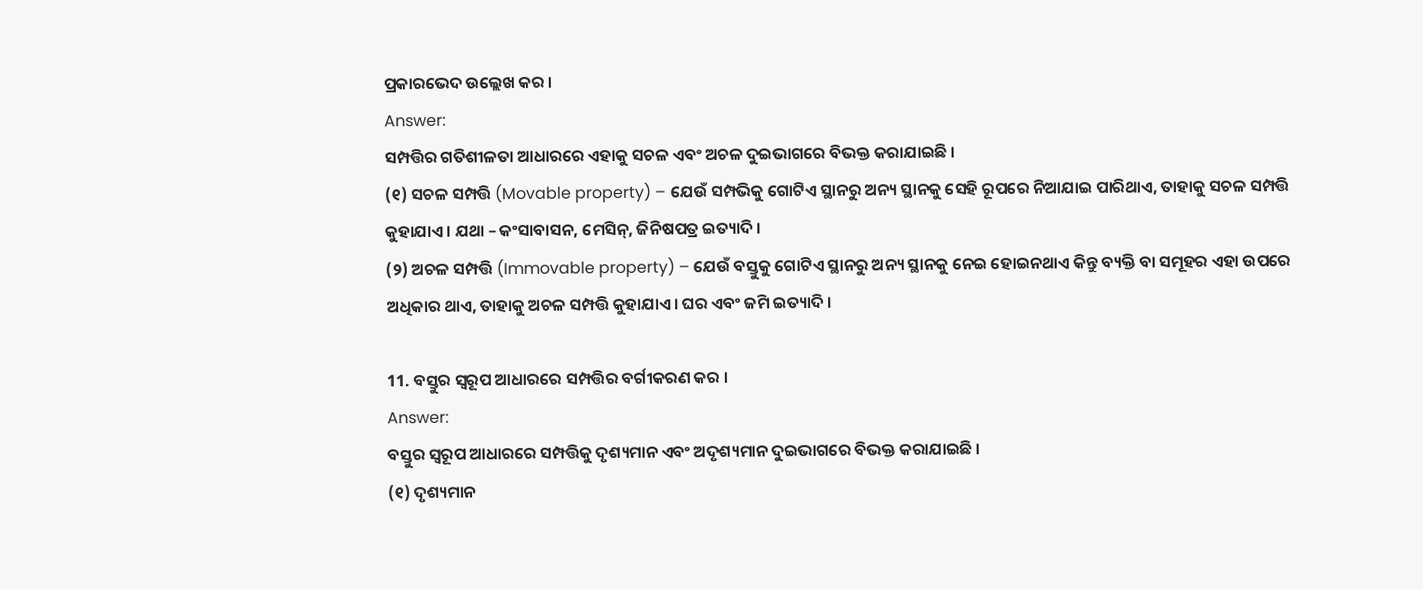ପ୍ରକାରଭେଦ ଉଲ୍ଲେଖ କର ।
Answer:
ସମ୍ପତ୍ତିର ଗତିଶୀଳତା ଆଧାରରେ ଏହାକୁ ସଚଳ ଏବଂ ଅଚଳ ଦୁଇଭାଗରେ ବିଭକ୍ତ କରାଯାଇଛି ।
(୧) ସଚଳ ସମ୍ପତ୍ତି (Movable property) – ଯେଉଁ ସମ୍ପଭିକୁ ଗୋଟିଏ ସ୍ଥାନରୁ ଅନ୍ୟ ସ୍ଥାନକୁ ସେହି ରୂପରେ ନିଆଯାଇ ପାରିଥାଏ, ତାହାକୁ ସଚଳ ସମ୍ପତ୍ତି କୁହାଯାଏ । ଯଥା – କଂସାବାସନ, ମେସିନ୍, ଜିନିଷପତ୍ର ଇତ୍ୟାଦି ।
(୨) ଅଚଳ ସମ୍ପତ୍ତି (Immovable property) – ଯେଉଁ ବସ୍ତୁକୁ ଗୋଟିଏ ସ୍ଥାନରୁ ଅନ୍ୟ ସ୍ଥାନକୁ ନେଇ ହୋଇନଥାଏ କିନ୍ତୁ ବ୍ୟକ୍ତି ବା ସମୂହର ଏହା ଉପରେ ଅଧିକାର ଥାଏ, ତାହାକୁ ଅଚଳ ସମ୍ପତ୍ତି କୁହାଯାଏ । ଘର ଏବଂ ଜମି ଇତ୍ୟାଦି ।

11. ବସ୍ତୁର ସ୍ୱରୂପ ଆଧାରରେ ସମ୍ପତ୍ତିର ବର୍ଗୀକରଣ କର ।
Answer:
ବସ୍ତୁର ସ୍ଵରୂପ ଆଧାରରେ ସମ୍ପତ୍ତିକୁ ଦୃଶ୍ୟମାନ ଏବଂ ଅଦୃଶ୍ୟମାନ ଦୁଇଭାଗରେ ବିଭକ୍ତ କରାଯାଇଛି ।
(୧) ଦୃଶ୍ୟମାନ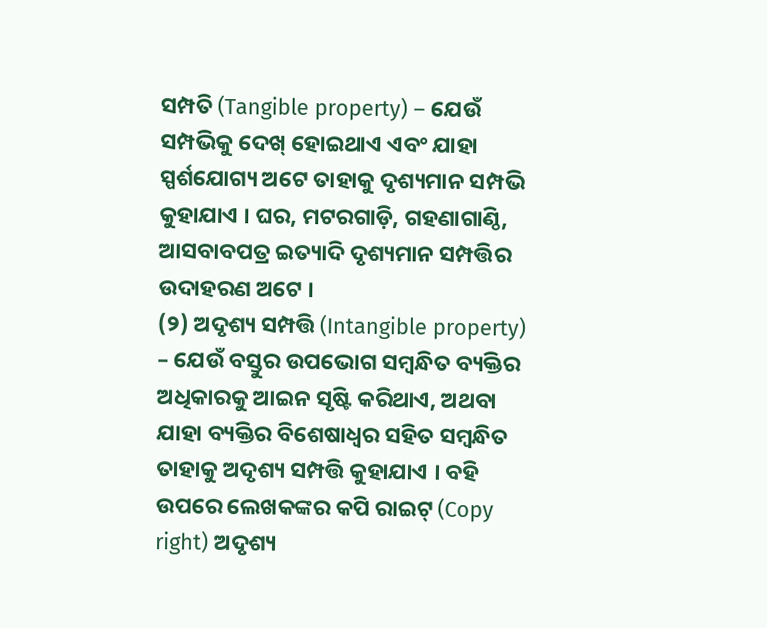ସମ୍ପତି (Tangible property) – ଯେଉଁ ସମ୍ପଭିକୁ ଦେଖ୍ ହୋଇଥାଏ ଏବଂ ଯାହା ସ୍ପର୍ଶଯୋଗ୍ୟ ଅଟେ ତାହାକୁ ଦୃଶ୍ୟମାନ ସମ୍ପଭି କୁହାଯାଏ । ଘର, ମଟରଗାଡ଼ି, ଗହଣାଗାଣ୍ଠି, ଆସବାବପତ୍ର ଇତ୍ୟାଦି ଦୃଶ୍ୟମାନ ସମ୍ପତ୍ତିର ଉଦାହରଣ ଅଟେ ।
(୨) ଅଦୃଶ୍ୟ ସମ୍ପତ୍ତି (Intangible property) – ଯେଉଁ ବସ୍ତୁର ଉପଭୋଗ ସମ୍ବନ୍ଧିତ ବ୍ୟକ୍ତିର ଅଧିକାରକୁ ଆଇନ ସୃଷ୍ଟି କରିଥାଏ, ଅଥବା ଯାହା ବ୍ୟକ୍ତିର ବିଶେଷାଧ୍ଵର ସହିତ ସମ୍ବନ୍ଧିତ ତାହାକୁ ଅଦୃଶ୍ୟ ସମ୍ପତ୍ତି କୁହାଯାଏ । ବହି ଉପରେ ଲେଖକଙ୍କର କପି ରାଇଟ୍ (Copy right) ଅଦୃଶ୍ୟ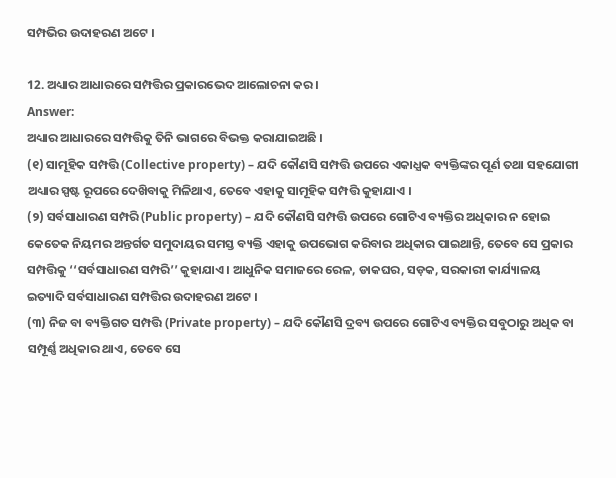ସମ୍ପଭିର ଉଦାହରଣ ଅଟେ ।

12. ଅଧ୍ୟାର ଆଧାରରେ ସମ୍ପତ୍ତିର ପ୍ରକାରଭେଦ ଆଲୋଚନା କର ।
Answer:
ଅଧ୍ୟାର ଆଧାରରେ ସମ୍ପତ୍ତିକୁ ତିନି ଭାଗରେ ବିଭକ୍ତ କରାଯାଇଅଛି ।
(୧) ସାମୂହିକ ସମ୍ପତ୍ତି (Collective property) – ଯଦି କୌଣସି ସମ୍ପତ୍ତି ଉପରେ ଏକାଧ୍ଯକ ବ୍ୟକ୍ତିଙ୍କର ପୂର୍ଣ ତଥା ସହଯୋଗୀ ଅଧ୍ୟାର ସ୍ପଷ୍ଟ ରୂପରେ ଦେଖ‌ିବାକୁ ମିଳିଥାଏ, ତେବେ ଏହାକୁ ସାମୂହିକ ସମ୍ପତ୍ତି କୁହାଯାଏ ।
(୨) ସର୍ବସାଧାରଣ ସମ୍ପରି (Public property) – ଯଦି କୌଣସି ସମ୍ପତ୍ତି ଉପରେ ଗୋଟିଏ ବ୍ୟକ୍ତିର ଅଧିକାର ନ ହୋଇ କେତେକ ନିୟମର ଅନ୍ତର୍ଗତ ସମୁଦାୟର ସମସ୍ତ ବ୍ୟକ୍ତି ଏହାକୁ ଉପଭୋଗ କରିବାର ଅଧିକାର ପାଇଥାନ୍ତି, ତେବେ ସେ ପ୍ରକାର ସମ୍ପତ୍ତିକୁ ‘‘ସର୍ବସାଧାରଣ ସମ୍ପରି’’ କୁହାଯାଏ । ଆଧୁନିକ ସମାଜରେ ରେଳ, ଡାକଘର, ସଡ଼କ, ସରକାରୀ କାର୍ଯ୍ୟାଳୟ ଇତ୍ୟାଦି ସର୍ବସାଧାରଣ ସମ୍ପତ୍ତିର ଉଦାହରଣ ଅଟେ ।
(୩) ନିଜ ବା ବ୍ୟକ୍ତିଗତ ସମ୍ପତ୍ତି (Private property) – ଯଦି କୌଣସି ଦ୍ରବ୍ୟ ଉପରେ ଗୋଟିଏ ବ୍ୟକ୍ତିର ସବୁଠାରୁ ଅଧିକ ବା ସମ୍ପୂର୍ଣ୍ଣ ଅଧିକାର ଥାଏ, ତେବେ ସେ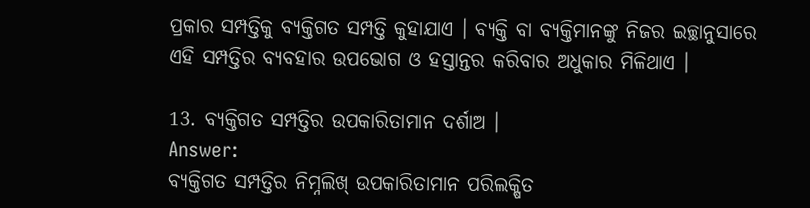ପ୍ରକାର ସମ୍ପତ୍ତିକୁ ବ୍ୟକ୍ତିଗତ ସମ୍ପତ୍ତି କୁହାଯାଏ । ବ୍ୟକ୍ତି ବା ବ୍ୟକ୍ତିମାନଙ୍କୁ ନିଜର ଇଚ୍ଛାନୁସାରେ ଏହି ସମ୍ପତ୍ତିର ବ୍ୟବହାର ଉପଭୋଗ ଓ ହସ୍ତାନ୍ତର କରିବାର ଅଧୁକାର ମିଳିଥାଏ ।

13. ବ୍ୟକ୍ତିଗତ ସମ୍ପତ୍ତିର ଉପକାରିତାମାନ ଦର୍ଶାଅ ।
Answer:
ବ୍ୟକ୍ତିଗତ ସମ୍ପତ୍ତିର ନିମ୍ନଲିଖ୍ ଉପକାରିତାମାନ ପରିଲକ୍ଷିତ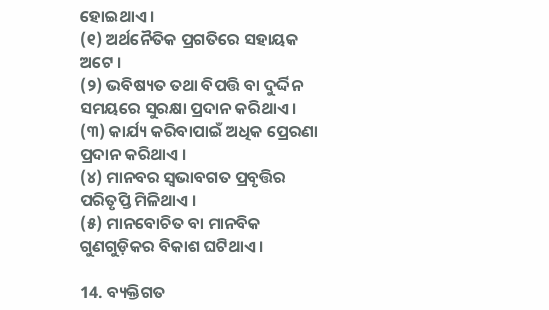ହୋଇଥାଏ ।
(୧) ଅର୍ଥନୈତିକ ପ୍ରଗତିରେ ସହାୟକ ଅଟେ ।
(୨) ଭବିଷ୍ୟତ ତଥା ବିପତ୍ତି ବା ଦୁର୍ଦ୍ଦିନ ସମୟରେ ସୁରକ୍ଷା ପ୍ରଦାନ କରିଥାଏ ।
(୩) କାର୍ଯ୍ୟ କରିବାପାଇଁ ଅଧିକ ପ୍ରେରଣା ପ୍ରଦାନ କରିଥାଏ ।
(୪) ମାନବର ସ୍ବଭାବଗତ ପ୍ରବୃତ୍ତିର ପରିତୃପ୍ତି ମିଳିଥାଏ ।
(୫) ମାନବୋଚିତ ବା ମାନବିକ ଗୁଣଗୁଡ଼ିକର ବିକାଶ ଘଟିଥାଏ ।

14. ବ୍ୟକ୍ତିଗତ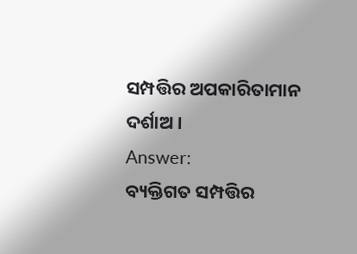ସମ୍ପତ୍ତିର ଅପକାରିତାମାନ ଦର୍ଶାଅ ।
Answer:
ବ୍ୟକ୍ତିଗତ ସମ୍ପତ୍ତିର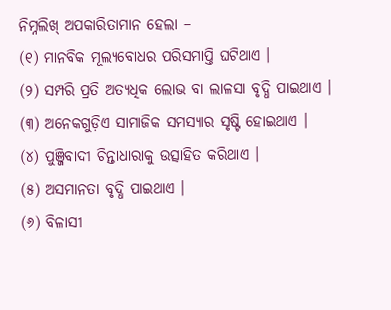ନିମ୍ନଲିଖ୍ ଅପକାରିତାମାନ ହେଲା –
(୧) ମାନବିକ ମୂଲ୍ୟବୋଧର ପରିସମାପ୍ତି ଘଟିଥାଏ ।
(୨) ସମ୍ପରି ପ୍ରତି ଅତ୍ୟଧିକ ଲୋଭ ବା ଲାଳସା ବୃଦ୍ଧି ପାଇଥାଏ ।
(୩) ଅନେକଗୁଡ଼ିଏ ସାମାଜିକ ସମସ୍ୟାର ସୃଷ୍ଟି ହୋଇଥାଏ ।
(୪) ପୁଞ୍ଜିବାଦୀ ଚିନ୍ତାଧାରାକୁ ଉତ୍ସାହିତ କରିଥାଏ ।
(୫) ଅସମାନତା ବୃଦ୍ଧି ପାଇଥାଏ ।
(୬) ବିଳାସୀ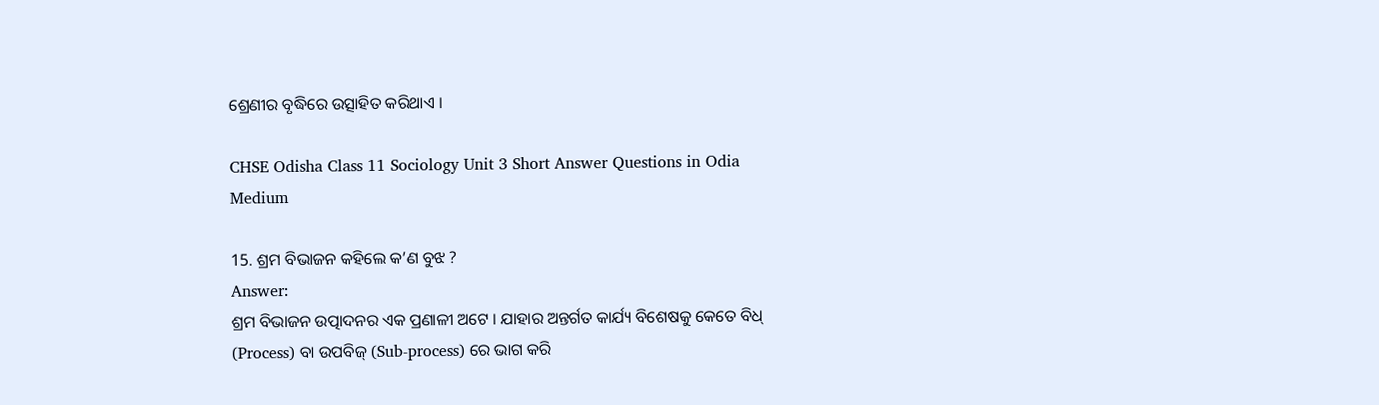ଶ୍ରେଣୀର ବୃଦ୍ଧିରେ ଉତ୍ସାହିତ କରିଥାଏ ।

CHSE Odisha Class 11 Sociology Unit 3 Short Answer Questions in Odia Medium

15. ଶ୍ରମ ବିଭାଜନ କହିଲେ କ’ଣ ବୁଝ ?
Answer:
ଶ୍ରମ ବିଭାଜନ ଉତ୍ପାଦନର ଏକ ପ୍ରଣାଳୀ ଅଟେ । ଯାହାର ଅନ୍ତର୍ଗତ କାର୍ଯ୍ୟ ବିଶେଷକୁ କେତେ ବିଧ୍ (Process) ବା ଉପବିଜ୍ (Sub-process) ରେ ଭାଗ କରି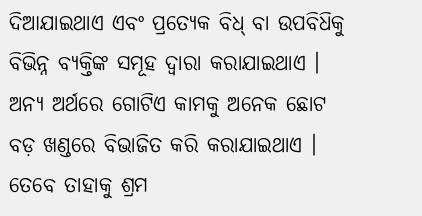ଦିଆଯାଇଥାଏ ଏବଂ ପ୍ରତ୍ୟେକ ବିଧ୍ ବା ଉପବିଧ‌ିକୁ ବିଭିନ୍ନ ବ୍ୟକ୍ତିଙ୍କ ସମୂହ ଦ୍ଵାରା କରାଯାଇଥାଏ । ଅନ୍ୟ ଅର୍ଥରେ ଗୋଟିଏ କାମକୁ ଅନେକ ଛୋଟ ବଡ଼ ଖଣ୍ଡରେ ବିଭାଜିତ କରି କରାଯାଇଥାଏ । ତେବେ ତାହାକୁ ଶ୍ରମ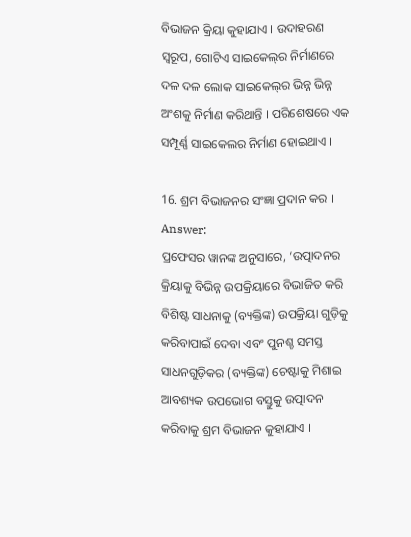ବିଭାଜନ କ୍ରିୟା କୁହାଯାଏ । ଉଦାହରଣ ସ୍ୱରୂପ, ଗୋଟିଏ ସାଇକେଲ୍‌ର ନିର୍ମାଣରେ ଦଳ ଦଳ ଲୋକ ସାଇକେଲ୍‌ର ଭିନ୍ନ ଭିନ୍ନ ଅଂଶକୁ ନିର୍ମାଣ କରିଥାନ୍ତି । ପରିଶେଷରେ ଏକ ସମ୍ପୂର୍ଣ୍ଣ ସାଇକେଲର ନିର୍ମାଣ ହୋଇଥାଏ ।

16. ଶ୍ରମ ବିଭାଜନର ସଂଜ୍ଞା ପ୍ରଦାନ କର ।
Answer:
ପ୍ରଫେସର ୱାନଙ୍କ ଅନୁସାରେ, ‘ଉତ୍ପାଦନର କ୍ରିୟାକୁ ବିଭିନ୍ନ ଉପକ୍ରିୟାରେ ବିଭାଜିତ କରି ବିଶିଷ୍ଟ ସାଧନାକୁ (ବ୍ୟକ୍ତିଙ୍କ) ଉପକ୍ରିୟା ଗୁଡ଼ିକୁ କରିବାପାଇଁ ଦେବା ଏବଂ ପୁନଶ୍ଚ ସମସ୍ତ ସାଧନଗୁଡ଼ିକର (ବ୍ୟକ୍ତିଙ୍କ) ଚେଷ୍ଟାକୁ ମିଶାଇ ଆବଶ୍ୟକ ଉପଭୋଗ ବସ୍ତୁକୁ ଉତ୍ପାଦନ କରିବାକୁ ଶ୍ରମ ବିଭାଜନ କୁହାଯାଏ ।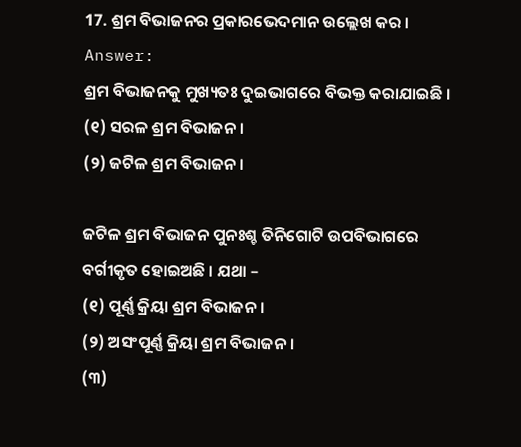17. ଶ୍ରମ ବିଭାଜନର ପ୍ରକାରଭେଦମାନ ଉଲ୍ଲେଖ କର ।
Answer:
ଶ୍ରମ ବିଭାଜନକୁ ମୁଖ୍ୟତଃ ଦୁଇଭାଗରେ ବିଭକ୍ତ କରାଯାଇଛି ।
(୧) ସରଳ ଶ୍ରମ ବିଭାଜନ ।
(୨) ଜଟିଳ ଶ୍ରମ ବିଭାଜନ ।

ଜଟିଳ ଶ୍ରମ ବିଭାଜନ ପୁନଃଶ୍ଚ ତିନିଗୋଟି ଉପବିଭାଗରେ ବର୍ଗୀକୃତ ହୋଇଅଛି । ଯଥା –
(୧) ପୂର୍ଣ୍ଣ କ୍ରିୟା ଶ୍ରମ ବିଭାଜନ ।
(୨) ଅସଂପୂର୍ଣ୍ଣ କ୍ରିୟା ଶ୍ରମ ବିଭାଜନ ।
(୩)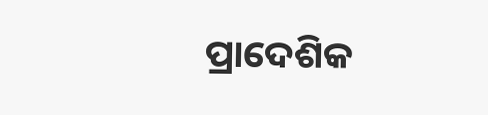ପ୍ରାଦେଶିକ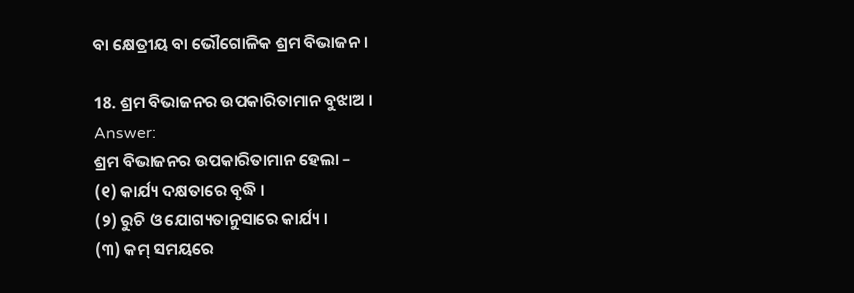ବା କ୍ଷେତ୍ରୀୟ ବା ଭୌଗୋଳିକ ଶ୍ରମ ବିଭାଜନ ।

18. ଶ୍ରମ ବିଭାଜନର ଉପକାରିତାମାନ ବୁଝାଅ ।
Answer:
ଶ୍ରମ ବିଭାଜନର ଉପକାରିତାମାନ ହେଲା –
(୧) କାର୍ଯ୍ୟ ଦକ୍ଷତାରେ ବୃଦ୍ଧି ।
(୨) ରୁଚି ଓ ଯୋଗ୍ୟତାନୁସାରେ କାର୍ଯ୍ୟ ।
(୩) କମ୍ ସମୟରେ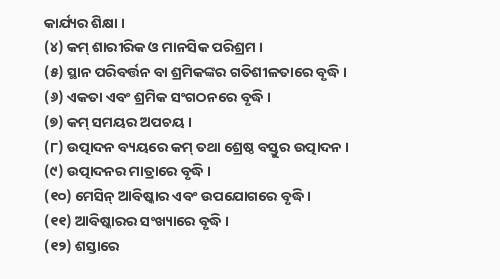କାର୍ଯ୍ୟର ଶିକ୍ଷା ।
(୪) କମ୍ ଶାରୀରିକ ଓ ମାନସିକ ପରିଶ୍ରମ ।
(୫) ସ୍ଥାନ ପରିବର୍ତ୍ତନ ବା ଶ୍ରମିକଙ୍କର ଗତିଶୀଳତାରେ ବୃଦ୍ଧି ।
(୬) ଏକତା ଏବଂ ଶ୍ରମିକ ସଂଗଠନରେ ବୃଦ୍ଧି ।
(୭) କମ୍ ସମୟର ଅପଚୟ ।
(୮) ଉତ୍ପାଦନ ବ୍ୟୟରେ କମ୍ ତଥା ଶ୍ରେଷ୍ଠ ବସ୍ତୁର ଉତ୍ପାଦନ ।
(୯) ଉତ୍ପାଦନର ମାତ୍ରାରେ ବୃଦ୍ଧି ।
(୧୦) ମେସିନ୍‌ ଆବିଷ୍କାର ଏବଂ ଉପଯୋଗରେ ବୃଦ୍ଧି ।
(୧୧) ଆବିଷ୍କାରର ସଂଖ୍ୟାରେ ବୃଦ୍ଧି ।
(୧୨) ଶସ୍ତାରେ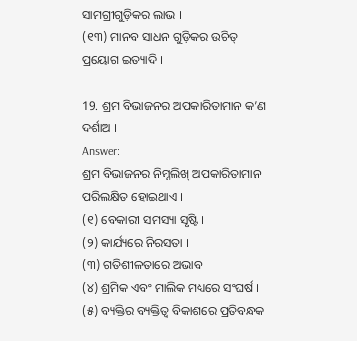ସାମଗ୍ରୀଗୁଡ଼ିକର ଲାଭ ।
(୧୩) ମାନବ ସାଧନ ଗୁଡ଼ିକର ଉଚିତ୍ ପ୍ରୟୋଗ ଇତ୍ୟାଦି ।

19. ଶ୍ରମ ବିଭାଜନର ଅପକାରିତାମାନ କ’ଣ ଦର୍ଶାଅ ।
Answer:
ଶ୍ରମ ବିଭାଜନର ନିମ୍ନଲିଖ୍ ଅପକାରିତାମାନ ପରିଲକ୍ଷିତ ହୋଇଥାଏ ।
(୧) ବେକାରୀ ସମସ୍ୟା ସୃଷ୍ଟି ।
(୨) କାର୍ଯ୍ୟରେ ନିରସତା ।
(୩) ଗତିଶୀଳତାରେ ଅଭାବ
(୪) ଶ୍ରମିକ ଏବଂ ମାଲିକ ମଧ୍ୟରେ ସଂଘର୍ଷ ।
(୫) ବ୍ୟକ୍ତିର ବ୍ୟକ୍ତିତ୍ଵ ବିକାଶରେ ପ୍ରତିବନ୍ଧକ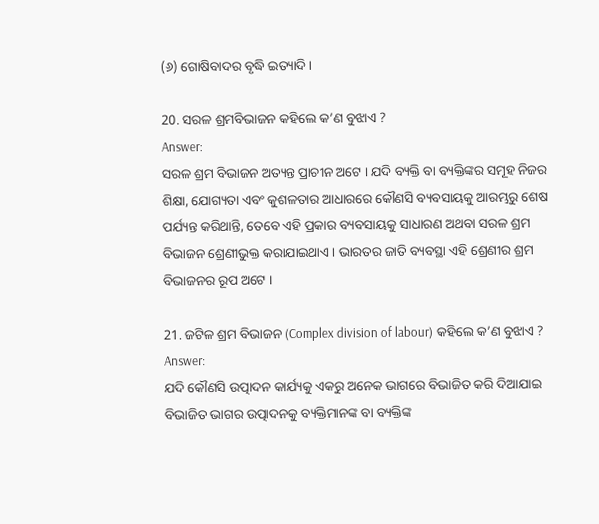(୬) ଗୋଷିବାଦର ବୃଦ୍ଧି ଇତ୍ୟାଦି ।

20. ସରଳ ଶ୍ରମବିଭାଜନ କହିଲେ କ’ଣ ବୁଝାଏ ?
Answer:
ସରଳ ଶ୍ରମ ବିଭାଜନ ଅତ୍ୟନ୍ତ ପ୍ରାଚୀନ ଅଟେ । ଯଦି ବ୍ୟକ୍ତି ବା ବ୍ୟକ୍ତିଙ୍କର ସମୂହ ନିଜର ଶିକ୍ଷା, ଯୋଗ୍ୟତା ଏବଂ କୁଶଳତାର ଆଧାରରେ କୌଣସି ବ୍ୟବସାୟକୁ ଆରମ୍ଭରୁ ଶେଷ ପର୍ଯ୍ୟନ୍ତ କରିଥାନ୍ତି, ତେବେ ଏହି ପ୍ରକାର ବ୍ୟବସାୟକୁ ସାଧାରଣ ଅଥବା ସରଳ ଶ୍ରମ ବିଭାଜନ ଶ୍ରେଣୀଭୁକ୍ତ କରାଯାଇଥାଏ । ଭାରତର ଜାତି ବ୍ୟବସ୍ଥା ଏହି ଶ୍ରେଣୀର ଶ୍ରମ ବିଭାଜନର ରୂପ ଅଟେ ।

21. ଜଟିଳ ଶ୍ରମ ବିଭାଜନ (Complex division of labour) କହିଲେ କ’ଣ ବୁଝାଏ ?
Answer:
ଯଦି କୌଣସି ଉତ୍ପାଦନ କାର୍ଯ୍ୟକୁ ଏକରୁ ଅନେକ ଭାଗରେ ବିଭାଜିତ କରି ଦିଆଯାଇ ବିଭାଜିତ ଭାଗର ଉତ୍ପାଦନକୁ ବ୍ୟକ୍ତିମାନଙ୍କ ବା ବ୍ୟକ୍ତିଙ୍କ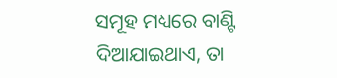ସମୂହ ମଧ୍ୟରେ ବାଣ୍ଟି ଦିଆଯାଇଥାଏ, ତା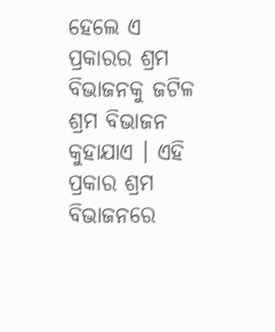ହେଲେ ଏ ପ୍ରକାରର ଶ୍ରମ ବିଭାଜନକୁ ଜଟିଳ ଶ୍ରମ ବିଭାଜନ କୁହାଯାଏ । ଏହି ପ୍ରକାର ଶ୍ରମ ବିଭାଜନରେ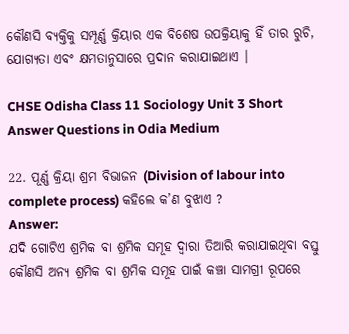କୌଣସି ବ୍ୟକ୍ତିକୁ ସମ୍ପୂର୍ଣ୍ଣ କ୍ରିୟାର ଏକ ବିଶେଷ ଉପକ୍ରିୟାକୁ ହିଁ ତାର ରୁଚି, ଯୋଗ୍ୟତା ଏବଂ କ୍ଷମତାନୁସାରେ ପ୍ରଦାନ କରାଯାଇଥାଏ ।

CHSE Odisha Class 11 Sociology Unit 3 Short Answer Questions in Odia Medium

22. ପୂର୍ଣ୍ଣ କ୍ରିୟା ଶ୍ରମ ବିଭାଜନ (Division of labour into complete process) କହିଲେ କ’ଣ ବୁଝାଏ ?
Answer:
ଯଦି ଗୋଟିଏ ଶ୍ରମିକ ବା ଶ୍ରମିକ ସମୂହ ଦ୍ବାରା ତିଆରି କରାଯାଇଥିବା ବସ୍ତୁ କୌଣସି ଅନ୍ୟ ଶ୍ରମିକ ବା ଶ୍ରମିକ ସମୂହ ପାଇଁ କଞ୍ଚା ସାମଗ୍ରୀ ରୂପରେ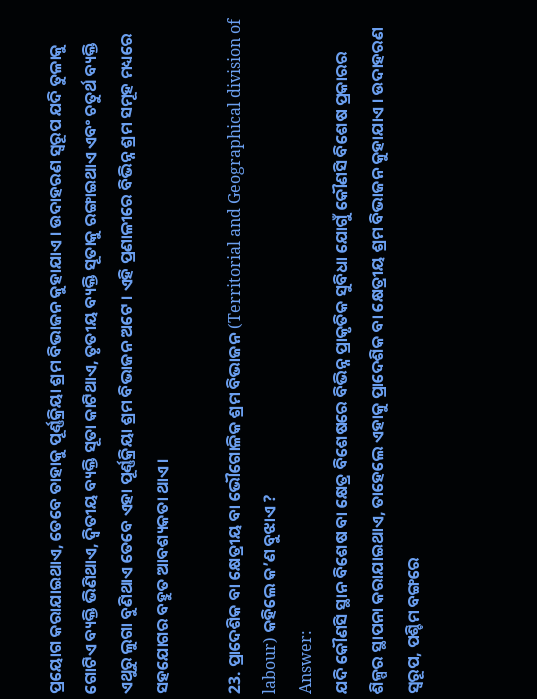ପ୍ରୟୋଗ କରାଯାଇଥାଏ, ତେବେ ତାହାକୁ ପୂର୍ଣ୍ଣକ୍ରିୟା ଶ୍ରମ ବିଭାଜନ କୁହାଯାଏ । ଉଦାହରଣ ସ୍ଵରୂପ ଯଦି ତୁଳାକୁ ଗୋଟିଏ ବ୍ୟକ୍ତି ଭିଣିଥାଏ, ଦ୍ବିତୀୟ ବ୍ୟକ୍ତି ସୂତା କାଟିଥାଏ, ତୃତୀୟ ବ୍ୟକ୍ତି ସୂତାକୁ ରଙ୍ଗାଇଥାଏ ଏବଂ ଚତୁର୍ଥ ବ୍ୟକ୍ତି ଏଥୁରୁ ଲୁଗା ବୁଣିଥାଏ ତେବେ ଏହା ପୂର୍ଣ୍ଣକ୍ରିୟା ଶ୍ରମ ବିଭାଜନ ଅଟେ । ଏହି ପ୍ରଣାଳୀରେ ବିଭିନ୍ନ ଶ୍ରମ ସମୂହ ମଧ୍ୟରେ ସହଯୋଗର ବହୁତ ଆବଶ୍ୟକତା ଥାଏ ।

23. ପ୍ରାଦେଶିକ ବା କ୍ଷେତ୍ରୀୟ ବା ଭୌଗୋଳିକ ଶ୍ରମ ବିଭାଜନ (Territorial and Geographical division of labour) କହିଲେ କ’ଣ ବୁଝାଏ ?
Answer:
ଯଦି କୌଣସି ସ୍ଥାନ ବିଶେଷ ବା କ୍ଷେତ୍ର ବିଶେଷରେ ବିଭିନ୍ନ ପ୍ରାକୃତିକ ସୁବିଧା ଯୋଗୁଁ କୌଣସି ବିଶେଷ ପ୍ରକାରର ଶିଳ୍ପର ସ୍ଥାପନା କରାଯାଇଥାଏ, ତାହେଲେ ଏହାକୁ ପ୍ରାଦେଶିକ ବା କ୍ଷେତ୍ରୀୟ ଶ୍ରମ ବିଭାଜନ କୁହାଯାଏ । ଉଦାହରଣ ସ୍ୱରୂପ, ପଶ୍ଚିମ ବଙ୍ଗରେ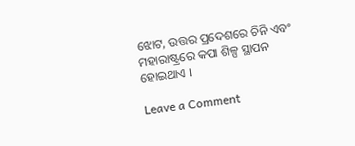ଝୋଟ, ଉତ୍ତର ପ୍ରଦେଶରେ ଚିନି ଏବଂ ମହାରାଷ୍ଟ୍ରରେ କପା ଶିଳ୍ପ ସ୍ଥାପନ ହୋଇଥାଏ ।

Leave a Comment